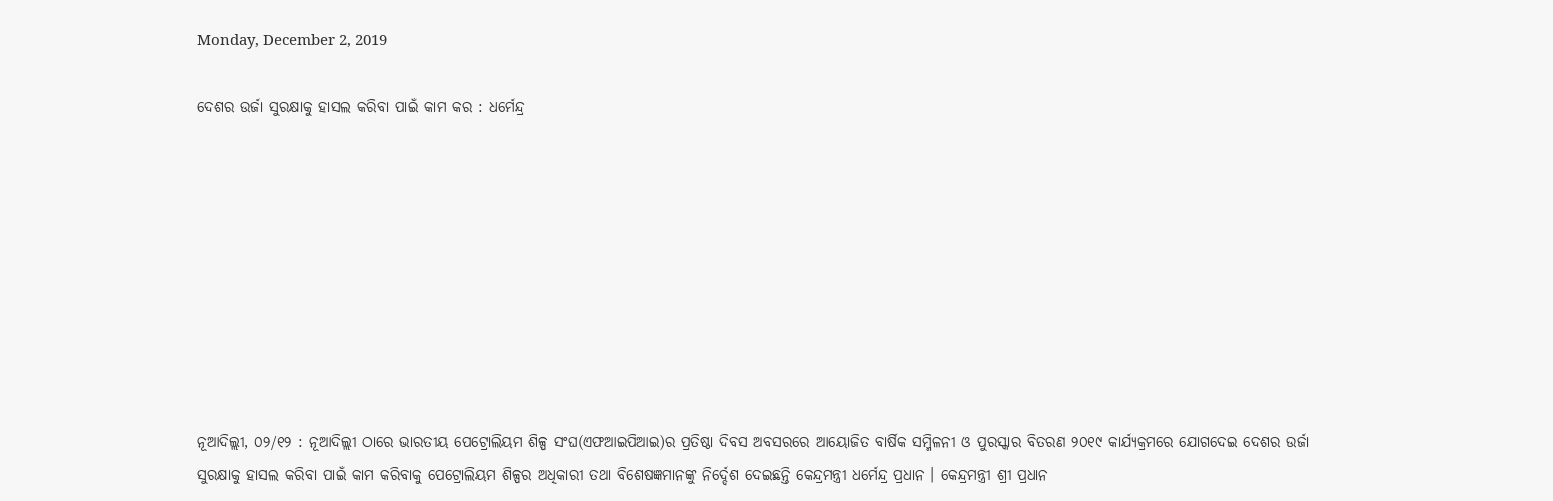Monday, December 2, 2019

ଦେଶର ଉର୍ଜା ସୁରକ୍ଷାକୁ ହାସଲ କରିବା ପାଇଁ କାମ କର : ଧର୍ମେନ୍ଦ୍ର









ନୂଆଦିଲ୍ଲୀ, ୦୨/୧୨ : ନୂଆଦିଲ୍ଲୀ ଠାରେ ଭାରତୀୟ ପେଟ୍ରୋଲିୟମ ଶିଳ୍ପ ସଂଘ(ଏଫଆଇପିଆଇ)ର ପ୍ରତିଷ୍ଠା ଦିବସ ଅବସରରେ ଆୟୋଜିତ ବାର୍ଷିକ ସମ୍ମିଳନୀ ଓ ପୁରସ୍କାର ବିତରଣ ୨୦୧୯ କାର୍ଯ୍ୟକ୍ରମରେ ଯୋଗଦେଇ ଦେଶର ଉର୍ଜା ସୁରକ୍ଷାକୁ ହାସଲ କରିବା ପାଇଁ କାମ କରିବାକୁ ପେଟ୍ରୋଲିୟମ ଶିଳ୍ପର ଅଧିକାରୀ ତଥା ବିଶେଷଜ୍ଞମାନଙ୍କୁ ନିର୍ଦ୍ଦେଶ ଦେଇଛନ୍ତି କେନ୍ଦ୍ରମନ୍ତ୍ରୀ ଧର୍ମେନ୍ଦ୍ର ପ୍ରଧାନ । କେନ୍ଦ୍ରମନ୍ତ୍ରୀ ଶ୍ରୀ ପ୍ରଧାନ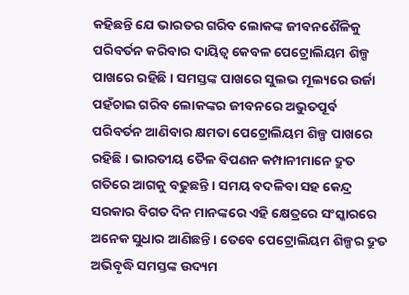କହିଛନ୍ତି ଯେ ଭାରତର ଗରିବ ଲୋକଙ୍କ ଜୀବନଶୈଳିକୁ ପରିବର୍ତନ କରିବାର ଦାୟିତ୍ୱ କେବଳ ପେଟ୍ରୋଲିୟମ ଶିଳ୍ପ ପାଖରେ ରହିଛି । ସମସ୍ତଙ୍କ ପାଖରେ ସୁଲଭ ମୂଲ୍ୟରେ ଉର୍ଜା ପହଁଚାଇ ଗରିବ ଲୋକଙ୍କର ଜୀବନରେ ଅଭୁତପୂର୍ବ ପରିବର୍ତନ ଆଣିବାର କ୍ଷମତା ପେଟ୍ରୋଲିୟମ ଶିଳ୍ପ ପାଖରେ ରହିଛି । ଭାରତୀୟ ତୈଳ ବିପଣନ କମ୍ପାନୀମାନେ ଦ୍ରୁତ ଗତିରେ ଆଗକୁ ବଢୁଛନ୍ତି । ସମୟ ବଦଳିବା ସହ କେନ୍ଦ୍ର ସରକାର ବିଗତ ଦିନ ମାନଙ୍କରେ ଏହି କ୍ଷେତ୍ରରେ ସଂସ୍କାରରେ ଅନେକ ସୁଧାର ଆଣିଛନ୍ତି । ତେବେ ପେଟ୍ରୋଲିୟମ ଶିଳ୍ପର ଦ୍ରୁତ ଅଭିବୃଦ୍ଧି ସମସ୍ତଙ୍କ ଉଦ୍ୟମ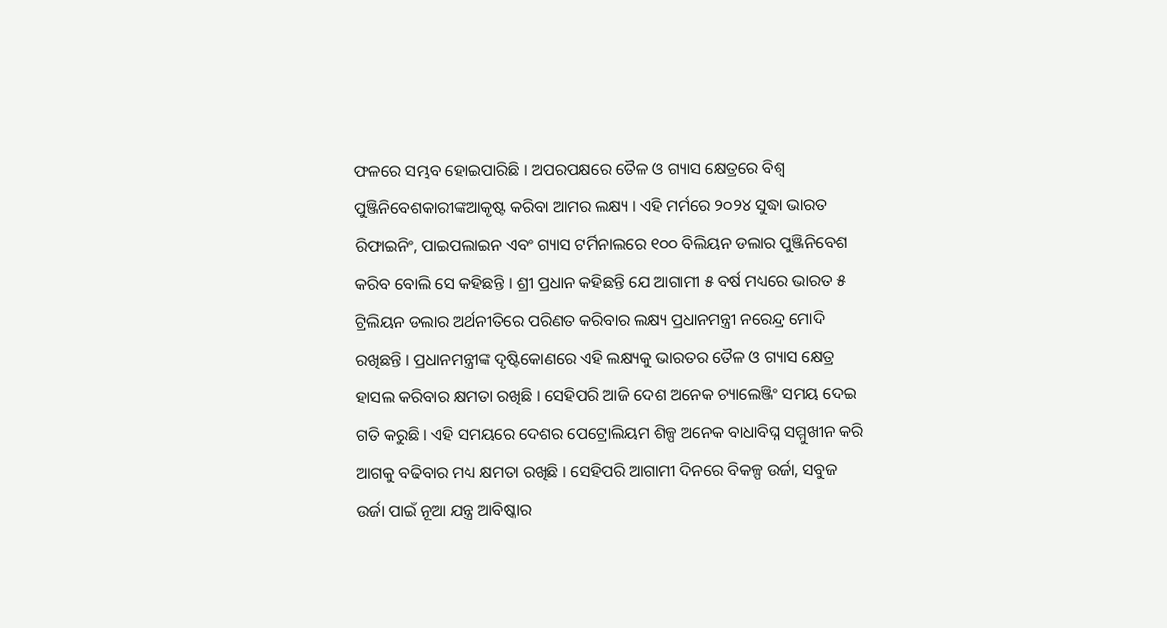ଫଳରେ ସମ୍ଭବ ହୋଇପାରିଛି । ଅପରପକ୍ଷରେ ତୈଳ ଓ ଗ୍ୟାସ କ୍ଷେତ୍ରରେ ବିଶ୍ୱ ପୁଞ୍ଜିନିବେଶକାରୀଙ୍କଆକୃଷ୍ଟ କରିବା ଆମର ଲକ୍ଷ୍ୟ । ଏହି ମର୍ମରେ ୨୦୨୪ ସୁଦ୍ଧା ଭାରତ ରିଫାଇନିଂ, ପାଇପଲାଇନ ଏବଂ ଗ୍ୟାସ ଟର୍ମିନାଲରେ ୧୦୦ ବିଲିୟନ ଡଲାର ପୁଞ୍ଜିନିବେଶ କରିବ ବୋଲି ସେ କହିଛନ୍ତି । ଶ୍ରୀ ପ୍ରଧାନ କହିଛନ୍ତି ଯେ ଆଗାମୀ ୫ ବର୍ଷ ମଧ୍ୟରେ ଭାରତ ୫ ଟ୍ରିଲିୟନ ଡଲାର ଅର୍ଥନୀତିରେ ପରିଣତ କରିବାର ଲକ୍ଷ୍ୟ ପ୍ରଧାନମନ୍ତ୍ରୀ ନରେନ୍ଦ୍ର ମୋଦି ରଖିଛନ୍ତି । ପ୍ରଧାନମନ୍ତ୍ରୀଙ୍କ ଦୃଷ୍ଟିକୋଣରେ ଏହି ଲକ୍ଷ୍ୟକୁ ଭାରତର ତୈଳ ଓ ଗ୍ୟାସ କ୍ଷେତ୍ର ହାସଲ କରିବାର କ୍ଷମତା ରଖିଛି । ସେହିପରି ଆଜି ଦେଶ ଅନେକ ଚ୍ୟାଲେଞ୍ଜିଂ ସମୟ ଦେଇ ଗତି କରୁଛି । ଏହି ସମୟରେ ଦେଶର ପେଟ୍ରୋଲିୟମ ଶିଳ୍ପ ଅନେକ ବାଧାବିଘ୍ନ ସମ୍ମୁଖୀନ କରି ଆଗକୁ ବଢିବାର ମଧ୍ୟ କ୍ଷମତା ରଖିଛି । ସେହିପରି ଆଗାମୀ ଦିନରେ ବିକଳ୍ପ ଉର୍ଜା, ସବୁଜ ଉର୍ଜା ପାଇଁ ନୂଆ ଯନ୍ତ୍ର ଆବିଷ୍କାର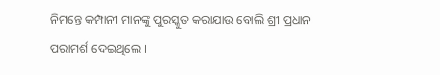ନିମନ୍ତେ କମ୍ପାନୀ ମାନଙ୍କୁ ପୁରସ୍କୁତ କରାଯାଉ ବୋଲି ଶ୍ରୀ ପ୍ରଧାନ ପରାମର୍ଶ ଦେଇଥିଲେ ।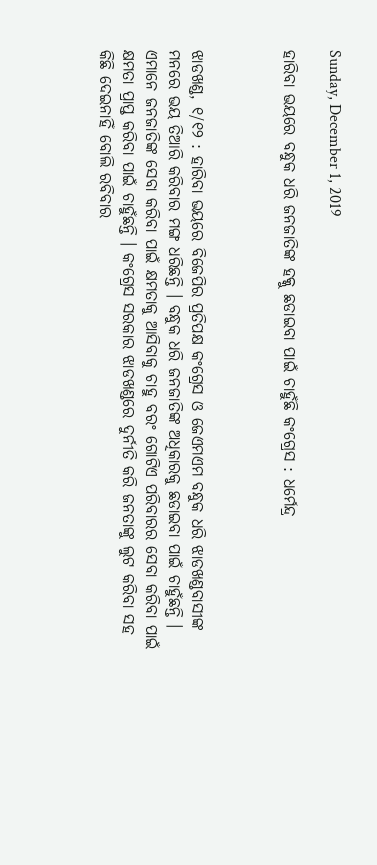Sunday, December 1, 2019

ହାରିବା ଭୟରେ ବନ୍ଧୁକ ଧରି ଜନଜାତିଙ୍କ ହକ୍କୁ ଛଡାଇବା ପାଇଁ ଚାହୁଁଛି କଂଗ୍ରେସ : ଧର୍ମେନ୍ଦ୍ର



ଝାଡଖଣ୍ଡ, ୧/୧୨ : ହାରିବା ଭୟରେ ବିଜେପିର ପ୍ରତିପକ୍ଷ କଂଗ୍ରେସ ଓ ଜେଏମଏମ ବନ୍ଧୁକ ଧରି ଝାଡଖଣ୍ଡବାସୀଙ୍କ ମନରେ ଭୟ ତିଆରି କରିବାର ମଙ୍ଗ ଧରିଛନ୍ତି । ବନ୍ଧୁକ ଧରି ଜନଜାତିଙ୍କ ଅଧିକାରକୁ ଛଡାଇବା ପାଇଁ ଚାହୁଁଛନ୍ତି । ଏମାନେ ଜନଜାତିଙ୍କ ସେବା କରିବା ପାଇଁ କ୍ଷମତାକୁ ଆସିବାକୁ ଚାହୁ ବରଂ ଗୋଟିଏ ପରିବାରର ସେବା କରିବା ପାଇଁ କ୍ଷମତା ପ୍ରାପ୍ତ କରିବା ପାଇଁ ଚାହୁଁଛନ୍ତି । କଂଗ୍ରେସ ସରକାର ଝାଡଖଣ୍ଡରେ ଦୁର୍ନୀତି କରି ଜନତାଙ୍କୁ ଲୁଟ କରିବା ସହ କିଛି ଦେଇନାହିଁ ବୋଲି ରବିବାର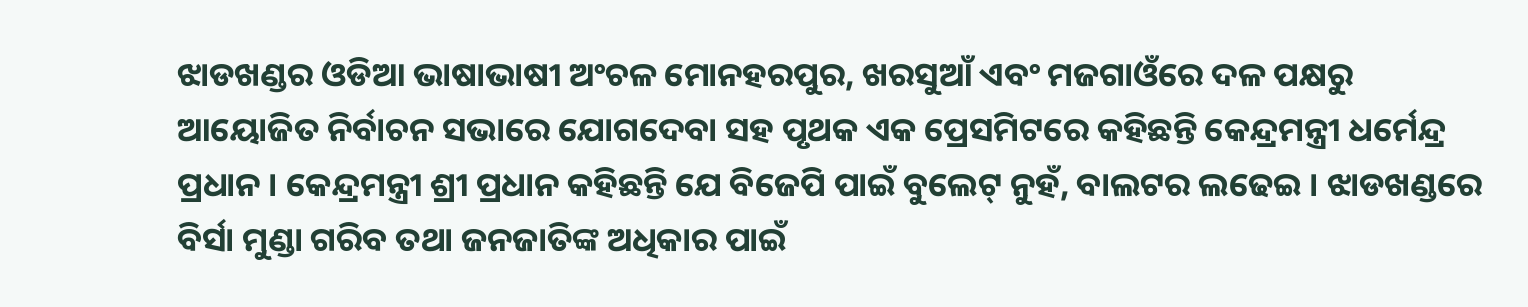ଝାଡଖଣ୍ଡର ଓଡିଆ ଭାଷାଭାଷୀ ଅଂଚଳ ମୋନହରପୁର, ଖରସୁଆଁ ଏବଂ ମଜଗାଓଁରେ ଦଳ ପକ୍ଷରୁ ଆୟୋଜିତ ନିର୍ବାଚନ ସଭାରେ ଯୋଗଦେବା ସହ ପୃଥକ ଏକ ପ୍ରେସମିଟରେ କହିଛନ୍ତି କେନ୍ଦ୍ରମନ୍ତ୍ରୀ ଧର୍ମେନ୍ଦ୍ର ପ୍ରଧାନ । କେନ୍ଦ୍ରମନ୍ତ୍ରୀ ଶ୍ରୀ ପ୍ରଧାନ କହିଛନ୍ତି ଯେ ବିଜେପି ପାଇଁ ବୁଲେଟ୍ ନୁହଁ, ବାଲଟର ଲଢେଇ । ଝାଡଖଣ୍ଡରେ ବିର୍ସା ମୁଣ୍ଡା ଗରିବ ତଥା ଜନଜାତିଙ୍କ ଅଧିକାର ପାଇଁ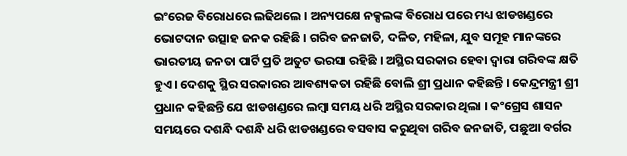ଇଂରେଜ ବିରୋଧରେ ଲଢିଥଲେ । ଅନ୍ୟପକ୍ଷେ ନକ୍ସଲଙ୍କ ବିରୋଧ ପରେ ମଧ୍ୟ ଝାଡଖଣ୍ଡରେ ଭୋଟଦାନ ଉତ୍ସାହ ଜନକ ରହିଛି । ଗରିବ ଜନଜାତି, ଦଳିତ, ମହିଳା, ଯୁବ ସମୂହ ମାନଙ୍କରେ ଭାରତୀୟ ଜନତା ପାର୍ଟି ପ୍ରତି ଅତୁଟ ଭରସା ରହିଛି । ଅସ୍ଥିର ସରକାର ହେବା ଦ୍ୱାରା ଗରିବଙ୍କ କ୍ଷତି ହୁଏ । ଦେଶକୁ ସ୍ଥିର ସରକାରର ଆବଶ୍ୟକତା ରହିଛି ବୋଲି ଶ୍ରୀ ପ୍ରଧାନ କହିଛନ୍ତି । କେନ୍ଦ୍ରମନ୍ତ୍ରୀ ଶ୍ରୀ ପ୍ରଧାନ କହିଛନ୍ତି ଯେ ଝାଡଖଣ୍ଡରେ ଲମ୍ବା ସମୟ ଧରି ଅସ୍ଥିର ସରକାର ଥିଲା । କଂଗ୍ରେସ ଶାସନ ସମୟରେ ଦଶନ୍ଧି ଦଶନ୍ଧି ଧରି ଝାଡଖଣ୍ଡରେ ବସବାସ କରୁଥିବା ଗରିବ ଜନଜାତି, ପଛୁଆ ବର୍ଗର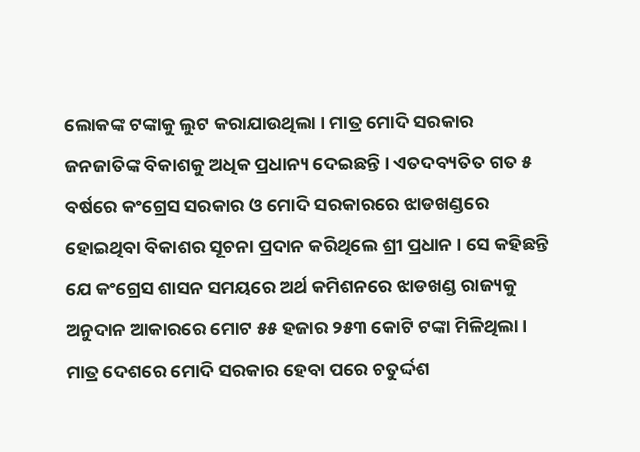ଲୋକଙ୍କ ଟଙ୍କାକୁ ଲୁଟ କରାଯାଉଥିଲା । ମାତ୍ର ମୋଦି ସରକାର ଜନଜାତିଙ୍କ ବିକାଶକୁ ଅଧିକ ପ୍ରଧାନ୍ୟ ଦେଇଛନ୍ତି । ଏତଦବ୍ୟତିତ ଗତ ୫ ବର୍ଷରେ କଂଗ୍ରେସ ସରକାର ଓ ମୋଦି ସରକାରରେ ଝାଡଖଣ୍ଡରେ ହୋଇଥିବା ବିକାଶର ସୂଚନା ପ୍ରଦାନ କରିଥିଲେ ଶ୍ରୀ ପ୍ରଧାନ । ସେ କହିଛନ୍ତି ଯେ କଂଗ୍ରେସ ଶାସନ ସମୟରେ ଅର୍ଥ କମିଶନରେ ଝାଡଖଣ୍ଡ ରାଜ୍ୟକୁ ଅନୁଦାନ ଆକାରରେ ମୋଟ ୫୫ ହଜାର ୨୫୩ କୋଟି ଟଙ୍କା ମିଳିଥିଲା । ମାତ୍ର ଦେଶରେ ମୋଦି ସରକାର ହେବା ପରେ ଚତୁର୍ଦ୍ଦଶ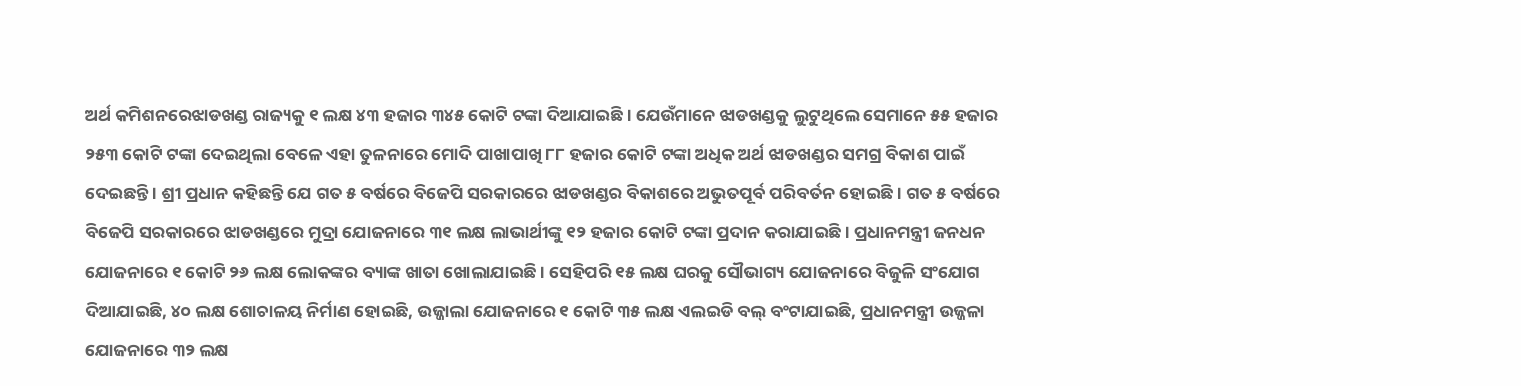ଅର୍ଥ କମିଶନରେଝାଡଖଣ୍ଡ ରାଜ୍ୟକୁ ୧ ଲକ୍ଷ ୪୩ ହଜାର ୩୪୫ କୋଟି ଟଙ୍କା ଦିଆଯାଇଛି । ଯେଉଁମାନେ ଝାଡଖଣ୍ଡକୁ ଲୁଟୁଥିଲେ ସେମାନେ ୫୫ ହଜାର ୨୫୩ କୋଟି ଟଙ୍କା ଦେଇଥିଲା ବେଳେ ଏହା ତୁଳନାରେ ମୋଦି ପାଖାପାଖି ୮୮ ହଜାର କୋଟି ଟଙ୍କା ଅଧିକ ଅର୍ଥ ଝାଡଖଣ୍ଡର ସମଗ୍ର ବିକାଶ ପାଇଁ ଦେଇଛନ୍ତି । ଶ୍ରୀ ପ୍ରଧାନ କହିଛନ୍ତି ଯେ ଗତ ୫ ବର୍ଷରେ ବିଜେପି ସରକାରରେ ଝାଡଖଣ୍ଡର ବିକାଶରେ ଅଭୁତପୂର୍ବ ପରିବର୍ତନ ହୋଇଛି । ଗତ ୫ ବର୍ଷରେ ବିଜେପି ସରକାରରେ ଝାଡଖଣ୍ଡରେ ମୁଦ୍ରା ଯୋଜନାରେ ୩୧ ଲକ୍ଷ ଲାଭାର୍ଥୀଙ୍କୁ ୧୨ ହଜାର କୋଟି ଟଙ୍କା ପ୍ରଦାନ କରାଯାଇଛି । ପ୍ରଧାନମନ୍ତ୍ରୀ ଜନଧନ ଯୋଜନାରେ ୧ କୋଟି ୨୬ ଲକ୍ଷ ଲୋକଙ୍କର ବ୍ୟାଙ୍କ ଖାତା ଖୋଲାଯାଇଛି । ସେହିପରି ୧୫ ଲକ୍ଷ ଘରକୁ ସୌଭାଗ୍ୟ ଯୋଜନାରେ ବିଜୁଳି ସଂଯୋଗ ଦିଆଯାଇଛି, ୪୦ ଲକ୍ଷ ଶୋଚାଳୟ ନିର୍ମାଣ ହୋଇଛି, ଉଜ୍ଜାଲା ଯୋଜନାରେ ୧ କୋଟି ୩୫ ଲକ୍ଷ ଏଲଇଡି ବଲ୍ ବଂଟାଯାଇଛି, ପ୍ରଧାନମନ୍ତ୍ରୀ ଉଜ୍ଜଳା ଯୋଜନାରେ ୩୨ ଲକ୍ଷ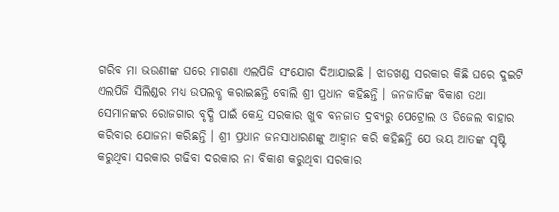ଗରିବ ମା ଭଉଣୀଙ୍କ ଘରେ ମାଗଣା ଏଲପିଜି ସଂଯୋଗ ଦିଆଯାଇଛି । ଝାଡଖଣ୍ଡ ସରକାର କିଛି ଘରେ ଦୁଇଟି ଏଲପିଜି ସିଲିଣ୍ଡର ମଧ୍ୟ ଉପଲବ୍ଧ କରାଇଛନ୍ତି ବୋଲି ଶ୍ରୀ ପ୍ରଧାନ କହିଛନ୍ତି । ଜନଜାତିଙ୍କ ବିକାଶ ତଥା ସେମାନଙ୍କର ରୋଜଗାର ବୃଦ୍ଧି ପାଇଁ କେନ୍ଦ୍ର ସରକାର ଖୁବ ବନଜାତ ଦ୍ରବ୍ୟରୁ ପେଟ୍ରୋଲ ଓ ଡିଜେଲ ବାହାର କରିବାର ଯୋଜନା କରିଛନ୍ତି । ଶ୍ରୀ ପ୍ରଧାନ ଜନସାଧାରଣଙ୍କୁ ଆହ୍ୱାନ କରି କହିଛନ୍ତି ଯେ ଭୟ ଆତଙ୍କ ସୃଷ୍ଟି କରୁଥିବା ସରକାର ଗଢିବା ଦରକାର ନା ବିକାଶ କରୁଥିବା ସରକାର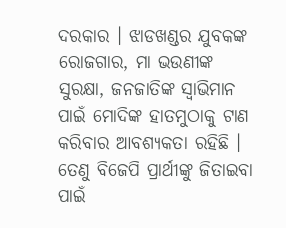ଦରକାର । ଝାଡଖଣ୍ଡର ଯୁବକଙ୍କ ରୋଜଗାର, ମା ଭଉଣୀଙ୍କ ସୁରକ୍ଷା, ଜନଜାତିଙ୍କ ସ୍ୱାଭିମାନ ପାଇଁ ମୋଦିଙ୍କ ହାତମୁଠାକୁ ଟାଣ କରିବାର ଆବଶ୍ୟକତା ରହିଛି । ତେଣୁ ବିଜେପି ପ୍ରାର୍ଥୀଙ୍କୁ ଜିତାଇବା ପାଇଁ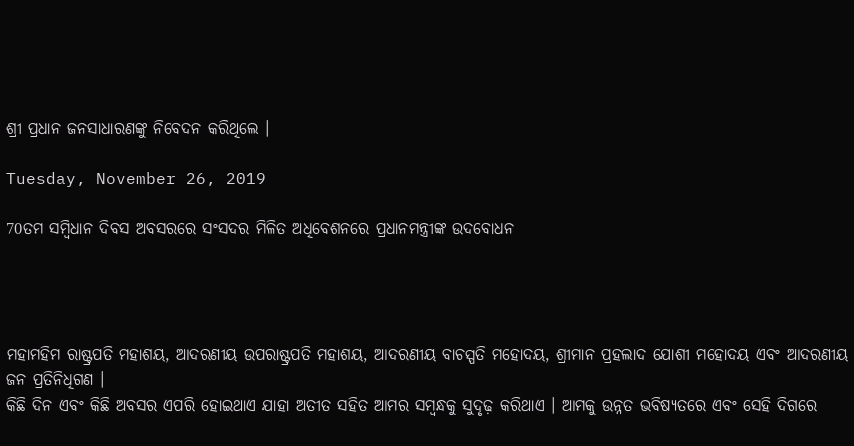ଶ୍ରୀ ପ୍ରଧାନ ଜନସାଧାରଣଙ୍କୁ ନିବେଦନ କରିଥିଲେ ।

Tuesday, November 26, 2019

70ତମ ସମ୍ବିଧାନ ଦିବସ ଅବସରରେ ସଂସଦର ମିଳିତ ଅଧିବେଶନରେ ପ୍ରଧାନମନ୍ତ୍ରୀଙ୍କ ଉଦବୋଧନ




ମହାମହିମ ରାଷ୍ଟ୍ରପତି ମହାଶୟ, ଆଦରଣୀୟ ଉପରାଷ୍ଟ୍ରପତି ମହାଶୟ, ଆଦରଣୀୟ ବାଚସ୍ପତି ମହୋଦୟ, ଶ୍ରୀମାନ ପ୍ରହଲାଦ ଯୋଶୀ ମହୋଦୟ ଏବଂ ଆଦରଣୀୟ ଜନ ପ୍ରତିନିଧିଗଣ ।
କିଛି ଦିନ ଏବଂ କିଛି ଅବସର ଏପରି ହୋଇଥାଏ ଯାହା ଅତୀତ ସହିତ ଆମର ସମ୍ବନ୍ଧକୁ ସୁଦୃଢ଼ କରିଥାଏ । ଆମକୁ ଉନ୍ନତ ଭବିଷ୍ୟତରେ ଏବଂ ସେହି ଦିଗରେ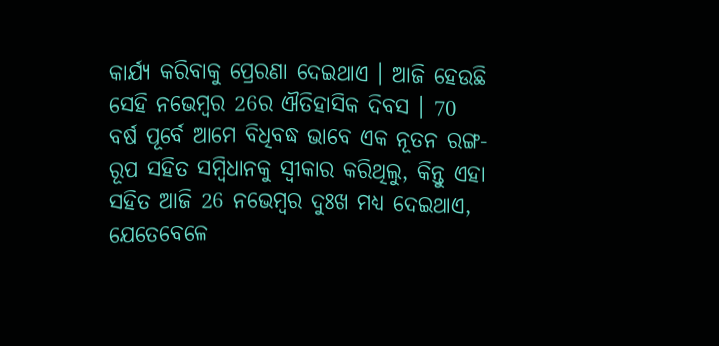କାର୍ଯ୍ୟ କରିବାକୁ ପ୍ରେରଣା ଦେଇଥାଏ । ଆଜି ହେଉଛି ସେହି ନଭେମ୍ବର 26ର ଐତିହାସିକ ଦିବସ । 70 ବର୍ଷ ପୂର୍ବେ ଆମେ ବିଧିବଦ୍ଧ ଭାବେ ଏକ ନୂତନ ରଙ୍ଗ-ରୂପ ସହିତ ସମ୍ବିଧାନକୁ ସ୍ୱୀକାର କରିଥିଲୁ, କିନ୍ତୁ ଏହା ସହିତ ଆଜି 26 ନଭେମ୍ବର ଦୁଃଖ ମଧ୍ୟ ଦେଇଥାଏ, ଯେତେବେଳେ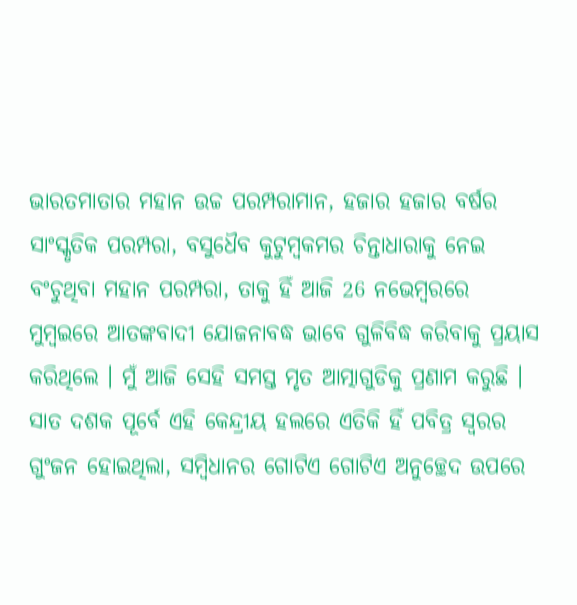ଭାରତମାତାର ମହାନ ଉଚ୍ଚ ପରମ୍ପରାମାନ, ହଜାର ହଜାର ବର୍ଷର ସାଂସ୍କୃତିକ ପରମ୍ପରା, ବସୁଧୈବ କୁଟୁମ୍ବକମର ଚିନ୍ତାଧାରାକୁ ନେଇ ବଂଚୁଥିବା ମହାନ ପରମ୍ପରା, ତାକୁ ହିଁ ଆଜି 26 ନଭେମ୍ବରରେ ମୁମ୍ବଇରେ ଆତଙ୍କବାଦୀ ଯୋଜନାବଦ୍ଧ ଭାବେ ଗୁଳିବିଦ୍ଧ କରିବାକୁ ପ୍ରୟାସ କରିଥିଲେ । ମୁଁ ଆଜି ସେହି ସମସ୍ତ ମୃତ ଆତ୍ମାଗୁଡିକୁ ପ୍ରଣାମ କରୁଛି । ସାତ ଦଶକ ପୂର୍ବେ ଏହି କେନ୍ଦ୍ରୀୟ ହଲରେ ଏତିକି ହିଁ ପବିତ୍ର ସ୍ୱରର ଗୁଂଜନ ହୋଇଥିଲା, ସମ୍ବିଧାନର ଗୋଟିଏ ଗୋଟିଏ ଅନୁଚ୍ଛେଦ ଉପରେ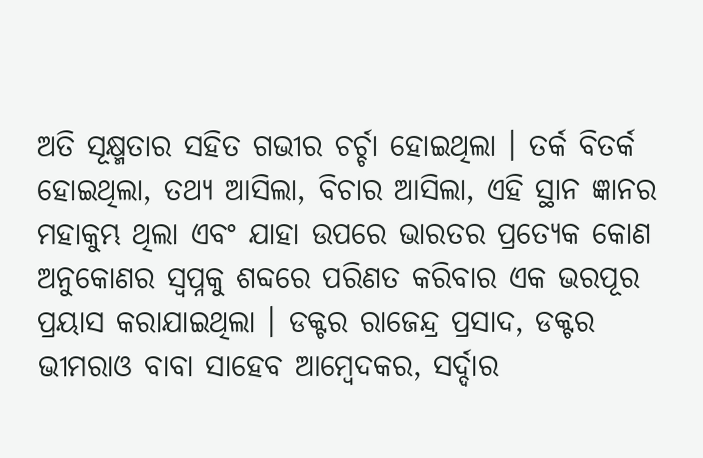ଅତି ସୂକ୍ଷ୍ମତାର ସହିତ ଗଭୀର ଚର୍ଚ୍ଚା ହୋଇଥିଲା । ତର୍କ ବିତର୍କ ହୋଇଥିଲା, ତଥ୍ୟ ଆସିଲା, ବିଚାର ଆସିଲା, ଏହି ସ୍ଥାନ ଜ୍ଞାନର ମହାକୁମ୍ଭ ଥିଲା ଏବଂ ଯାହା ଉପରେ ଭାରତର ପ୍ରତ୍ୟେକ କୋଣ ଅନୁକୋଣର ସ୍ୱପ୍ନକୁ ଶବ୍ଦରେ ପରିଣତ କରିବାର ଏକ ଭରପୂର ପ୍ରୟାସ କରାଯାଇଥିଲା । ଡକ୍ଟର ରାଜେନ୍ଦ୍ର ପ୍ରସାଦ, ଡକ୍ଟର ଭୀମରାଓ ବାବା ସାହେବ ଆମ୍ବେଦକର, ସର୍ଦ୍ଦାର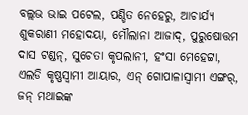ବଲ୍ଲଭ ଭାଇ ପଟେଲ, ପଣ୍ଡିତ ନେହେରୁ, ଆଚାର୍ଯ୍ୟ ଶୁକରାଣୀ ମହୋଦୟା, ମୌଲାନା ଆଜାଦ୍, ପୁରୁଷୋତ୍ତମ ଦାସ ଟଣ୍ଡନ୍, ସୁଚେତା କୃପଲାନୀ, ହଂସା ମେହେଟ୍ଟା, ଏଲଡି କୃଷ୍ଣସ୍ୱାମୀ ଆୟାର, ଏନ୍ ଗୋପାଳାସ୍ୱାମୀ ଏଙ୍ଗର୍, ଜନ୍ ମଥାଇଙ୍କ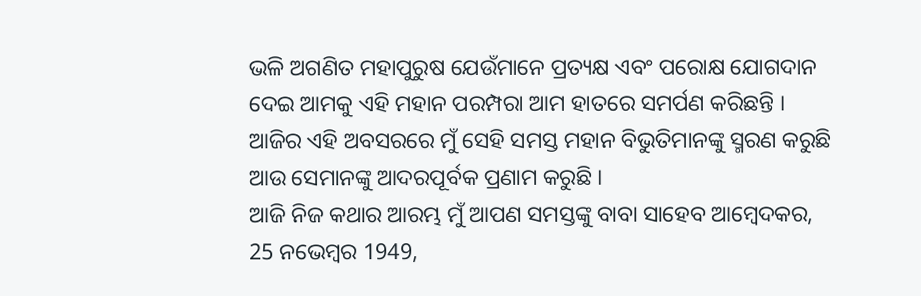ଭଳି ଅଗଣିତ ମହାପୁରୁଷ ଯେଉଁମାନେ ପ୍ରତ୍ୟକ୍ଷ ଏବଂ ପରୋକ୍ଷ ଯୋଗଦାନ ଦେଇ ଆମକୁ ଏହି ମହାନ ପରମ୍ପରା ଆମ ହାତରେ ସମର୍ପଣ କରିଛନ୍ତି । ଆଜିର ଏହି ଅବସରରେ ମୁଁ ସେହି ସମସ୍ତ ମହାନ ବିଭୁତିମାନଙ୍କୁ ସ୍ମରଣ କରୁଛି ଆଉ ସେମାନଙ୍କୁ ଆଦରପୂର୍ବକ ପ୍ରଣାମ କରୁଛି ।
ଆଜି ନିଜ କଥାର ଆରମ୍ଭ ମୁଁ ଆପଣ ସମସ୍ତଙ୍କୁ ବାବା ସାହେବ ଆମ୍ବେଦକର, 25 ନଭେମ୍ବର 1949,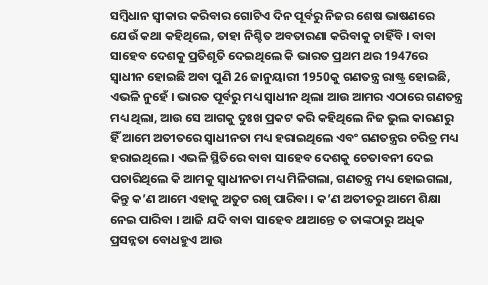ସମ୍ବିଧାନ ସ୍ୱୀକାର କରିବାର ଗୋଟିଏ ଦିନ ପୂର୍ବରୁ ନିଜର ଶେଷ ଭାଷଣରେ ଯେଉଁ କଥା କହିଥିଲେ, ତାହା ନିଶ୍ଚିତ ଅବତାରଣା କରିବାକୁ ଚାହିଁବି । ବାବା ସାହେବ ଦେଶକୁ ପ୍ରତିଶୃତି ଦେଇଥିଲେ କି ଭାରତ ପ୍ରଥମ ଥର 1947ରେ ସ୍ୱାଧୀନ ହୋଇଛି ଅବା ପୁଣି 26 ଜାନୁୟାରୀ 1950କୁ ଗଣତନ୍ତ୍ର ରାଷ୍ଟ୍ର ହୋଇଛି, ଏଭଳି ନୁହେଁ । ଭାରତ ପୂର୍ବରୁ ମଧ୍ୟ ସ୍ୱାଧୀନ ଥିଲା ଆଉ ଆମର ଏଠାରେ ଗଣତନ୍ତ୍ର ମଧ୍ୟ ଥିଲା, ଆଉ ସେ ଆଗକୁ ଦୁଃଖ ପ୍ରକଟ କରି କହିଥିଲେ ନିଜ ଭୁଲ କାରଣରୁ ହିଁ ଆମେ ଅତୀତରେ ସ୍ୱାଧୀନତା ମଧ୍ୟ ହରାଇଥିଲେ ଏବଂ ଗଣତନ୍ତ୍ରର ଚରିତ୍ର ମଧ୍ୟ ହରାଇଥିଲେ । ଏଭଳି ସ୍ଥିତିରେ ବାବା ସାହେବ ଦେଶକୁ ଚେତାବନୀ ଦେଇ ପଚାରିଥିଲେ କି ଆମକୁ ସ୍ୱାଧୀନତା ମଧ୍ୟ ମିଳିଗଲା, ଗଣତନ୍ତ୍ର ମଧ୍ୟ ହୋଇଗଲା, କିନ୍ତୁ କ’ଣ ଆମେ ଏହାକୁ ଅତୁଟ ରଖି ପାରିବା । କ’ଣ ଅତୀତରୁ ଆମେ ଶିକ୍ଷା ନେଇ ପାରିବା । ଆଜି ଯଦି ବାବା ସାହେବ ଥାଆନ୍ତେ ତ ତାଙ୍କଠାରୁ ଅଧିକ ପ୍ରସନ୍ନତା ବୋଧହୁଏ ଆଉ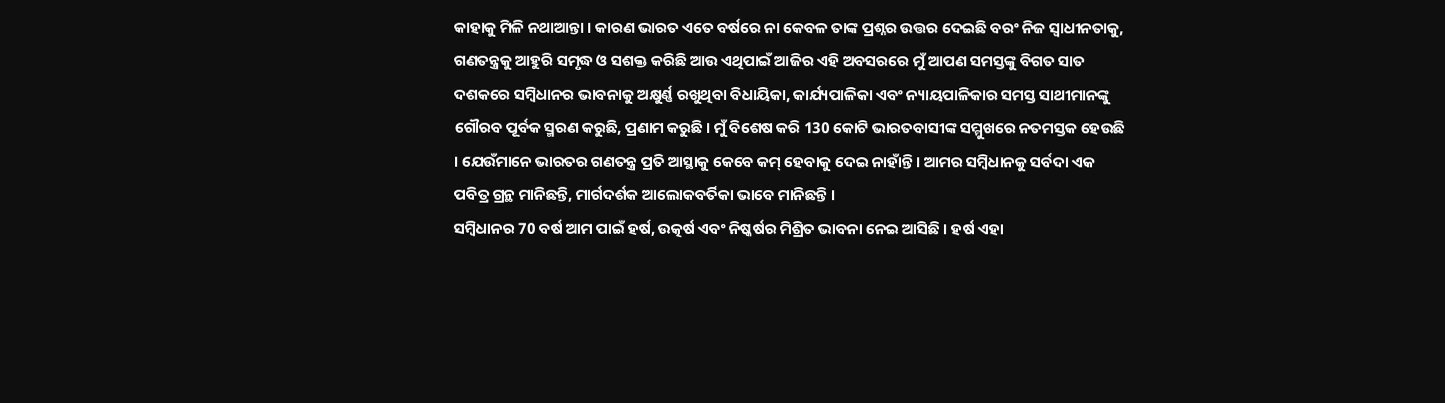କାହାକୁ ମିଳି ନଥାଆନ୍ତା । କାରଣ ଭାରତ ଏତେ ବର୍ଷରେ ନା କେବଳ ତାଙ୍କ ପ୍ରଶ୍ନର ଉତ୍ତର ଦେଇଛି ବରଂ ନିଜ ସ୍ୱାଧୀନତାକୁ, ଗଣତନ୍ତ୍ରକୁ ଆହୁରି ସମୃଦ୍ଧ ଓ ସଶକ୍ତ କରିଛି ଆଉ ଏଥିପାଇଁ ଆଜିର ଏହି ଅବସରରେ ମୁଁ ଆପଣ ସମସ୍ତଙ୍କୁ ବିଗତ ସାତ ଦଶକରେ ସମ୍ବିଧାନର ଭାବନାକୁ ଅକ୍ଷୁର୍ଣ୍ଣ ରଖୁଥିବା ବିଧାୟିକା, କାର୍ଯ୍ୟପାଳିକା ଏବଂ ନ୍ୟାୟପାଳିକାର ସମସ୍ତ ସାଥୀମାନଙ୍କୁ ଗୌରବ ପୂର୍ବକ ସ୍ମରଣ କରୁଛି, ପ୍ରଣାମ କରୁଛି । ମୁଁ ବିଶେଷ କରି 130 କୋଟି ଭାରତବାସୀଙ୍କ ସମ୍ମୁଖରେ ନତମସ୍ତକ ହେଉଛି । ଯେଉଁମାନେ ଭାରତର ଗଣତନ୍ତ୍ର ପ୍ରତି ଆସ୍ଥାକୁ କେବେ କମ୍ ହେବାକୁ ଦେଇ ନାହାଁନ୍ତି । ଆମର ସମ୍ବିଧାନକୁ ସର୍ବଦା ଏକ ପବିତ୍ର ଗ୍ରନ୍ଥ ମାନିଛନ୍ତି, ମାର୍ଗଦର୍ଶକ ଆଲୋକବର୍ତିକା ଭାବେ ମାନିଛନ୍ତି ।
ସମ୍ବିଧାନର 70 ବର୍ଷ ଆମ ପାଇଁ ହର୍ଷ, ଉତ୍କର୍ଷ ଏବଂ ନିଷ୍କର୍ଷର ମିଶ୍ରିତ ଭାବନା ନେଇ ଆସିଛି । ହର୍ଷ ଏହା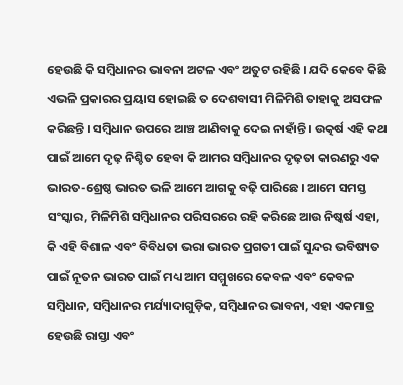ହେଉଛି କି ସମ୍ବିଧାନର ଭାବନା ଅଟଳ ଏବଂ ଅତୁଟ ରହିଛି । ଯଦି କେବେ କିଛି ଏଭଳି ପ୍ରକାରର ପ୍ରୟାସ ହୋଇଛି ତ ଦେଶବାସୀ ମିଳିମିଶି ତାହାକୁ ଅସଫଳ କରିଛନ୍ତି । ସମ୍ବିଧାନ ଉପରେ ଆଞ୍ଚ ଆଣିବାକୁ ଦେଇ ନାହାଁନ୍ତି । ଉତ୍କର୍ଷ ଏହି କଥା ପାଇଁ ଆମେ ଦୃଢ଼ ନିଶ୍ଚିତ ହେବା କି ଆମର ସମ୍ବିଧାନର ଦୃଢ଼ତା କାରଣରୁ ଏକ ଭାରତ-ଶ୍ରେଷ୍ଠ ଭାରତ ଭଳି ଆମେ ଆଗକୁ ବଢ଼ି ପାରିଛେ । ଆମେ ସମସ୍ତ ସଂସ୍କାର, ମିଳିମିଶି ସମ୍ବିଧାନର ପରିସରରେ ରହି କରିଛେ ଆଉ ନିଷ୍କର୍ଷ ଏହା, କି ଏହି ବିଶାଳ ଏବଂ ବିବିଧତା ଭରା ଭାରତ ପ୍ରଗତୀ ପାଇଁ ସୁନ୍ଦର ଭବିଷ୍ୟତ ପାଇଁ ନୂତନ ଭାରତ ପାଇଁ ମଧ୍ୟ ଆମ ସମ୍ମୁଖରେ କେବଳ ଏବଂ କେବଳ ସମ୍ବିଧାନ, ସମ୍ବିଧାନର ମର୍ଯ୍ୟାଦାଗୁଡ଼ିକ, ସମ୍ବିଧାନର ଭାବନା, ଏହା ଏକମାତ୍ର ହେଉଛି ରାସ୍ତା ଏବଂ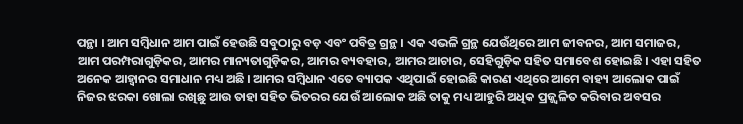ପନ୍ଥା । ଆମ ସମ୍ବିଧାନ ଆମ ପାଇଁ ହେଉଛି ସବୁଠାରୁ ବଡ଼ ଏବଂ ପବିତ୍ର ଗ୍ରନ୍ଥ । ଏକ ଏଭଳି ଗ୍ରନ୍ଥ ଯେଉଁଥିରେ ଆମ ଜୀବନର, ଆମ ସମାଜର, ଆମ ପରମ୍ପରାଗୁଡ଼ିକର, ଆମର ମାନ୍ୟତାଗୁଡ଼ିକର, ଆମର ବ୍ୟବହାର, ଆମର ଆଚାର, ସେହିଗୁଡ଼ିକ ସହିତ ସମାବେଶ ହୋଇଛି । ଏହା ସହିତ ଅନେକ ଆହ୍ୱାନର ସମାଧାନ ମଧ୍ୟ ଅଛି । ଆମର ସମ୍ବିଧାନ ଏତେ ବ୍ୟାପକ ଏଥିପାଇଁ ହୋଇଛି କାରଣ ଏଥିରେ ଆମେ ବାହ୍ୟ ଆଲୋକ ପାଇଁ ନିଜର ଝରକା ଖୋଲା ରଖିଛୁ ଆଉ ତାହା ସହିତ ଭିତରର ଯେଉଁ ଆଲୋକ ଅଛି ତାକୁ ମଧ୍ୟ ଆହୁରି ଅଧିକ ପ୍ରଜ୍ଜ୍ୱଳିତ କରିବାର ଅବସର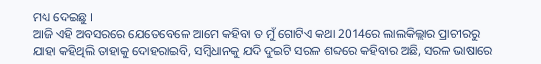ମଧ୍ୟ ଦେଇଛୁ ।
ଆଜି ଏହି ଅବସରରେ ଯେତେବେଳେ ଆମେ କହିବା ତ ମୁଁ ଗୋଟିଏ କଥା 2014ରେ ଲାଲକିଲ୍ଲାର ପ୍ରାଚୀରରୁ ଯାହା କହିଥିଲି ତାହାକୁ ଦୋହରାଇବି, ସମ୍ବିଧାନକୁ ଯଦି ଦୁଇଟି ସରଳ ଶବ୍ଦରେ କହିବାର ଅଛି, ସରଳ ଭାଷାରେ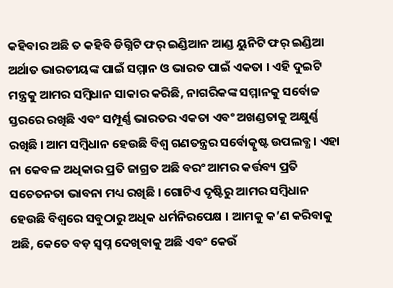କହିବାର ଅଛି ତ କହିବି ଡିଗ୍ନିଟି ଫର୍ ଇଣ୍ଡିଆନ ଆଣ୍ଡ ୟୁନିଟି ଫର୍ ଇଣ୍ଡିଆ ଅର୍ଥାତ ଭାରତୀୟଙ୍କ ପାଇଁ ସମ୍ମାନ ଓ ଭାରତ ପାଇଁ ଏକତା । ଏହି ଦୁଇଟି ମନ୍ତ୍ରକୁ ଆମର ସମ୍ବିଧାନ ସାକାର କରିଛି, ନାଗରିକଙ୍କ ସମ୍ମାନକୁ ସର୍ବୋଚ୍ଚ ସ୍ତରରେ ରଖିଛି ଏବଂ ସମ୍ପୂର୍ଣ୍ଣ ଭାରତର ଏକତା ଏବଂ ଅଖଣ୍ଡତାକୁ ଅକ୍ଷୁର୍ଣ୍ଣ ରଖିଛି । ଆମ ସମ୍ବିଧାନ ହେଉଛି ବିଶ୍ୱ ଗଣତନ୍ତ୍ରର ସର୍ବୋତ୍କୃଷ୍ଟ ଉପଲବ୍ଧ । ଏହା ନା କେବଳ ଅଧିକାର ପ୍ରତି ଜାଗ୍ରତ ଅଛି ବରଂ ଆମର କର୍ତ୍ତବ୍ୟ ପ୍ରତି ସଚେତନତା ଭାବନା ମଧ୍ୟ ରଖିଛି । ଗୋଟିଏ ଦୃଷ୍ଟିରୁ ଆମର ସମ୍ବିଧାନ ହେଉଛି ବିଶ୍ୱରେ ସବୁଠାରୁ ଅଧିକ ଧର୍ମନିରପେକ୍ଷ । ଆମକୁ କ’ଣ କରିବାକୁ ଅଛି, କେତେ ବଡ଼ ସ୍ୱପ୍ନ ଦେଖିବାକୁ ଅଛି ଏବଂ କେଉଁ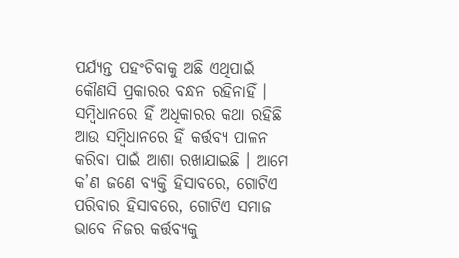ପର୍ଯ୍ୟନ୍ତ ପହଂଚିବାକୁ ଅଛି ଏଥିପାଇଁ କୌଣସି ପ୍ରକାରର ବନ୍ଧନ ରହିନାହିଁ । ସମ୍ବିଧାନରେ ହିଁ ଅଧିକାରର କଥା ରହିଛି ଆଉ ସମ୍ବିଧାନରେ ହିଁ କର୍ତ୍ତବ୍ୟ ପାଳନ କରିବା ପାଇଁ ଆଶା ରଖାଯାଇଛି । ଆମେ କ’ଣ ଜଣେ ବ୍ୟକ୍ତି ହିସାବରେ, ଗୋଟିଏ ପରିବାର ହିସାବରେ, ଗୋଟିଏ ସମାଜ ଭାବେ ନିଜର କର୍ତ୍ତବ୍ୟକୁ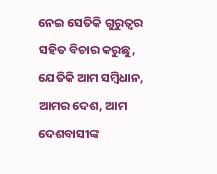ନେଇ ସେତିକି ଗୁରୁତ୍ୱର ସହିତ ବିଚାର କରୁଛୁ, ଯେତିକି ଆମ ସମ୍ବିଧାନ, ଆମର ଦେଶ, ଆମ ଦେଶବାସୀଙ୍କ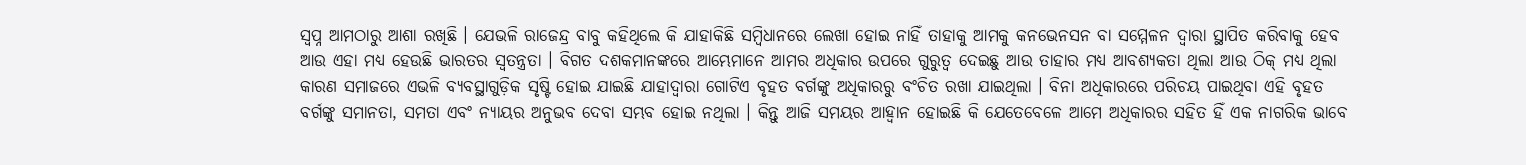ସ୍ୱପ୍ନ ଆମଠାରୁ ଆଶା ରଖିଛି । ଯେଭଳି ରାଜେନ୍ଦ୍ର ବାବୁ କହିଥିଲେ କି ଯାହାକିଛି ସମ୍ବିଧାନରେ ଲେଖା ହୋଇ ନାହିଁ ତାହାକୁ ଆମକୁ କନଭେନସନ ବା ସମ୍ମେଳନ ଦ୍ୱାରା ସ୍ଥାପିତ କରିବାକୁ ହେବ ଆଉ ଏହା ମଧ୍ୟ ହେଉଛି ଭାରତର ସ୍ୱତନ୍ତ୍ରତା । ବିଗତ ଦଶକମାନଙ୍କରେ ଆମ୍ଭେମାନେ ଆମର ଅଧିକାର ଉପରେ ଗୁରୁତ୍ୱ ଦେଇଛୁ ଆଉ ତାହାର ମଧ୍ୟ ଆବଶ୍ୟକତା ଥିଲା ଆଉ ଠିକ୍ ମଧ୍ୟ ଥିଲା କାରଣ ସମାଜରେ ଏଭଳି ବ୍ୟବସ୍ଥାଗୁଡ଼ିକ ସୃଷ୍ଟି ହୋଇ ଯାଇଛି ଯାହାଦ୍ୱାରା ଗୋଟିଏ ବୃହତ ବର୍ଗଙ୍କୁ ଅଧିକାରରୁ ବଂଚିତ ରଖା ଯାଇଥିଲା । ବିନା ଅଧିକାରରେ ପରିଚୟ ପାଇଥିବା ଏହି ବୃହତ ବର୍ଗଙ୍କୁ ସମାନତା, ସମତା ଏବଂ ନ୍ୟାୟର ଅନୁଭବ ଦେବା ସମ୍ଭବ ହୋଇ ନଥିଲା । କିନ୍ତୁ ଆଜି ସମୟର ଆହ୍ୱାନ ହୋଇଛି କି ଯେତେବେଳେ ଆମେ ଅଧିକାରର ସହିତ ହିଁ ଏକ ନାଗରିକ ଭାବେ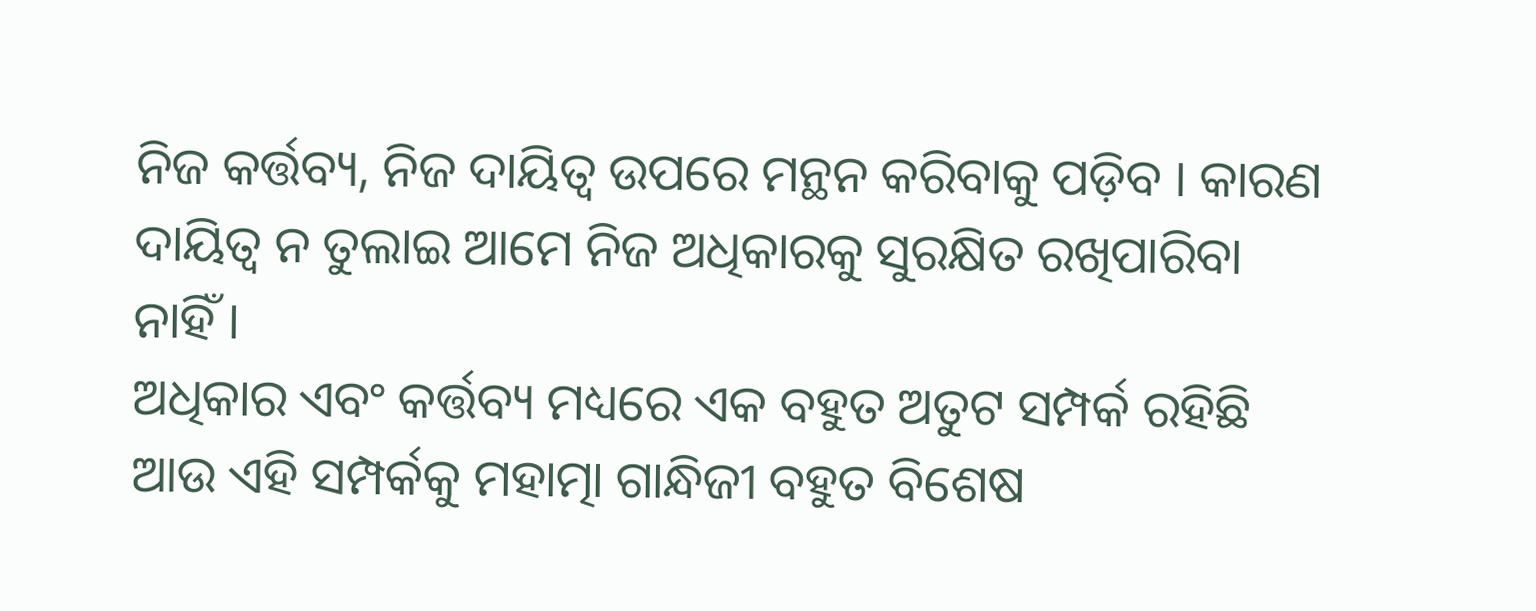ନିଜ କର୍ତ୍ତବ୍ୟ, ନିଜ ଦାୟିତ୍ୱ ଉପରେ ମନ୍ଥନ କରିବାକୁ ପଡ଼ିବ । କାରଣ ଦାୟିତ୍ୱ ନ ତୁଲାଇ ଆମେ ନିଜ ଅଧିକାରକୁ ସୁରକ୍ଷିତ ରଖିପାରିବା ନାହିଁ ।
ଅଧିକାର ଏବଂ କର୍ତ୍ତବ୍ୟ ମଧ୍ୟରେ ଏକ ବହୁତ ଅତୁଟ ସମ୍ପର୍କ ରହିଛି ଆଉ ଏହି ସମ୍ପର୍କକୁ ମହାତ୍ମା ଗାନ୍ଧିଜୀ ବହୁତ ବିଶେଷ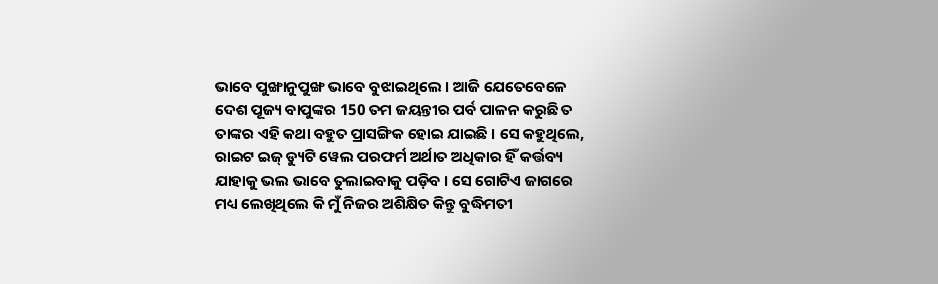ଭାବେ ପୁଙ୍ଖାନୁପୁଙ୍ଖ ଭାବେ ବୁଝାଇଥିଲେ । ଆଜି ଯେତେବେଳେ ଦେଶ ପୂଜ୍ୟ ବାପୁଙ୍କର 150 ତମ ଜୟନ୍ତୀର ପର୍ବ ପାଳନ କରୁଛି ତ ତାଙ୍କର ଏହି କଥା ବହୁତ ପ୍ରାସଙ୍ଗିକ ହୋଇ ଯାଇଛି । ସେ କହୁଥିଲେ, ରାଇଟ ଇଜ୍ ଡ୍ୟୁଟି ୱେଲ ପରଫର୍ମ ଅର୍ଥାତ ଅଧିକାର ହିଁ କର୍ତ୍ତବ୍ୟ ଯାହାକୁ ଭଲ ଭାବେ ତୁଲାଇବାକୁ ପଡ଼ିବ । ସେ ଗୋଟିଏ ଜାଗରେ ମଧ୍ୟ ଲେଖିଥିଲେ କି ମୁଁ ନିଜର ଅଶିକ୍ଷିତ କିନ୍ତୁ ବୁଦ୍ଧିମତୀ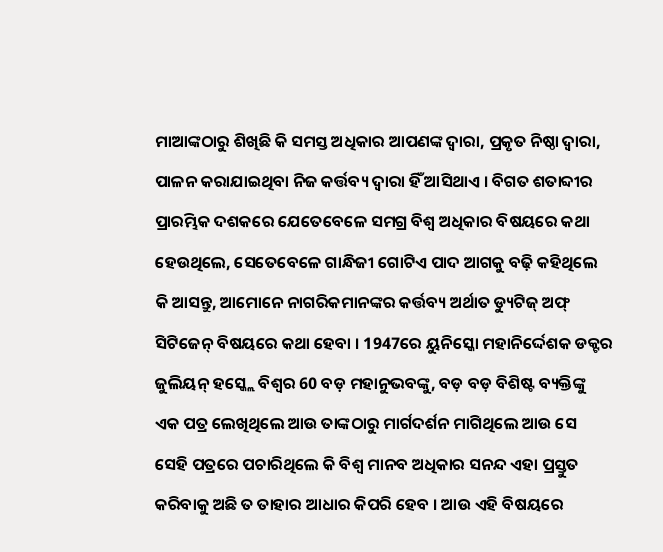ମାଆଙ୍କଠାରୁ ଶିଖିଛି କି ସମସ୍ତ ଅଧିକାର ଆପଣଙ୍କ ଦ୍ୱାରା, ପ୍ରକୃତ ନିଷ୍ଠା ଦ୍ୱାରା, ପାଳନ କରାଯାଇଥିବା ନିଜ କର୍ତ୍ତବ୍ୟ ଦ୍ୱାରା ହିଁ ଆସିଥାଏ । ବିଗତ ଶତାବ୍ଦୀର ପ୍ରାରମ୍ଭିକ ଦଶକରେ ଯେତେବେଳେ ସମଗ୍ର ବିଶ୍ୱ ଅଧିକାର ବିଷୟରେ କଥା ହେଉଥିଲେ, ସେତେବେଳେ ଗାନ୍ଧିଜୀ ଗୋଟିଏ ପାଦ ଆଗକୁ ବଢ଼ି କହିଥିଲେ କି ଆସନ୍ତୁ, ଆମୋନେ ନାଗରିକମାନଙ୍କର କର୍ତ୍ତବ୍ୟ ଅର୍ଥାତ ଡ୍ୟୁଟିଜ୍ ଅଫ୍ ସିଟିଜେନ୍ ବିଷୟରେ କଥା ହେବା । 1947ରେ ୟୁନିସ୍କୋ ମହାନିର୍ଦ୍ଦେଶକ ଡକ୍ଟର ଜୁଲିୟନ୍ ହସ୍କ୍ଲେ ବିଶ୍ୱର 60 ବଡ଼ ମହାନୁଭବଙ୍କୁ, ବଡ଼ ବଡ଼ ବିଶିଷ୍ଟ ବ୍ୟକ୍ତିଙ୍କୁ ଏକ ପତ୍ର ଲେଖିଥିଲେ ଆଉ ତାଙ୍କଠାରୁ ମାର୍ଗଦର୍ଶନ ମାଗିଥିଲେ ଆଉ ସେ ସେହି ପତ୍ରରେ ପଚାରିଥିଲେ କି ବିଶ୍ୱ ମାନବ ଅଧିକାର ସନନ୍ଦ ଏହା ପ୍ରସ୍ତୁତ କରିବାକୁ ଅଛି ତ ତାହାର ଆଧାର କିପରି ହେବ । ଆଉ ଏହି ବିଷୟରେ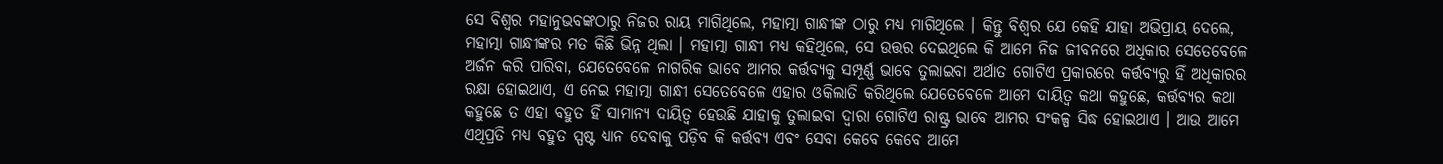ସେ ବିଶ୍ୱର ମହାନୁଭବଙ୍କଠାରୁ ନିଜର ରାୟ ମାଗିଥିଲେ, ମହାତ୍ମା ଗାନ୍ଧୀଙ୍କ ଠାରୁ ମଧ୍ୟ ମାଗିଥିଲେ । କିନ୍ତୁ ବିଶ୍ୱର ଯେ କେହି ଯାହା ଅଭିପ୍ରାୟ ଦେଲେ, ମହାତ୍ମା ଗାନ୍ଧୀଙ୍କର ମତ କିଛି ଭିନ୍ନ ଥିଲା । ମହାତ୍ମା ଗାନ୍ଧୀ ମଧ୍ୟ କହିଥିଲେ, ସେ ଉତ୍ତର ଦେଇଥିଲେ କି ଆମେ ନିଜ ଜୀବନରେ ଅଧିକାର ସେତେବେଳେ ଅର୍ଜନ କରି ପାରିବା, ଯେତେବେଳେ ନାଗରିକ ଭାବେ ଆମର କର୍ତ୍ତବ୍ୟକୁ ସମ୍ପୂର୍ଣ୍ଣ ଭାବେ ତୁଲାଇବା ଅର୍ଥାତ ଗୋଟିଏ ପ୍ରକାରରେ କର୍ତ୍ତବ୍ୟରୁ ହିଁ ଅଧିକାରର ରକ୍ଷା ହୋଇଥାଏ, ଏ ନେଇ ମହାତ୍ମା ଗାନ୍ଧୀ ସେତେବେଳେ ଏହାର ଓକିଲାତି କରିଥିଲେ ଯେତେବେଳେ ଆମେ ଦାୟିତ୍ୱ କଥା କହୁଛେ, କର୍ତ୍ତବ୍ୟର କଥା କହୁଛେ ତ ଏହା ବହୁତ ହିଁ ସାମାନ୍ୟ ଦାୟିତ୍ୱ ହେଉଛି ଯାହାକୁ ତୁଲାଇବା ଦ୍ୱାରା ଗୋଟିଏ ରାଷ୍ଟ୍ର ଭାବେ ଆମର ସଂକଳ୍ପ ସିଦ୍ଧ ହୋଇଥାଏ । ଆଉ ଆମେ ଏଥିପ୍ରତି ମଧ୍ୟ ବହୁତ ସ୍ପଷ୍ଟ ଧ୍ୟାନ ଦେବାକୁ ପଡ଼ିବ କି କର୍ତ୍ତବ୍ୟ ଏବଂ ସେବା କେବେ କେବେ ଆମେ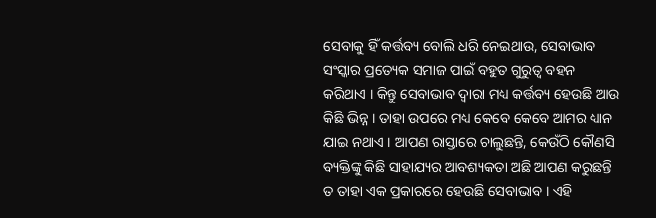ସେବାକୁ ହିଁ କର୍ତ୍ତବ୍ୟ ବୋଲି ଧରି ନେଇଥାଉ, ସେବାଭାବ ସଂସ୍କାର ପ୍ରତ୍ୟେକ ସମାଜ ପାଇଁ ବହୁତ ଗୁରୁତ୍ୱ ବହନ କରିଥାଏ । କିନ୍ତୁ ସେବାଭାବ ଦ୍ୱାରା ମଧ୍ୟ କର୍ତ୍ତବ୍ୟ ହେଉଛି ଆଉ କିଛି ଭିନ୍ନ । ତାହା ଉପରେ ମଧ୍ୟ କେବେ କେବେ ଆମର ଧ୍ୟାନ ଯାଇ ନଥାଏ । ଆପଣ ରାସ୍ତାରେ ଚାଲୁଛନ୍ତି, କେଉଁଠି କୌଣସି ବ୍ୟକ୍ତିଙ୍କୁ କିଛି ସାହାଯ୍ୟର ଆବଶ୍ୟକତା ଅଛି ଆପଣ କରୁଛନ୍ତି ତ ତାହା ଏକ ପ୍ରକାରରେ ହେଉଛି ସେବାଭାବ । ଏହି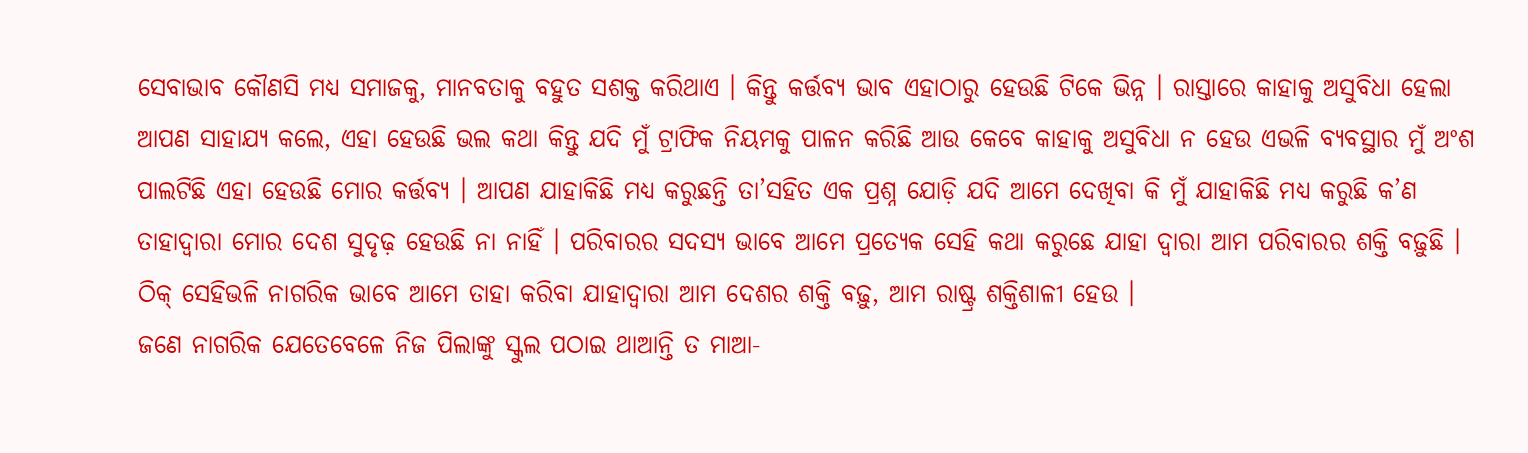ସେବାଭାବ କୌଣସି ମଧ୍ୟ ସମାଜକୁ, ମାନବତାକୁ ବହୁତ ସଶକ୍ତ କରିଥାଏ । କିନ୍ତୁ କର୍ତ୍ତବ୍ୟ ଭାବ ଏହାଠାରୁ ହେଉଛି ଟିକେ ଭିନ୍ନ । ରାସ୍ତାରେ କାହାକୁ ଅସୁବିଧା ହେଲା ଆପଣ ସାହାଯ୍ୟ କଲେ, ଏହା ହେଉଛି ଭଲ କଥା କିନ୍ତୁ ଯଦି ମୁଁ ଟ୍ରାଫିକ ନିୟମକୁ ପାଳନ କରିଛି ଆଉ କେବେ କାହାକୁ ଅସୁବିଧା ନ ହେଉ ଏଭଳି ବ୍ୟବସ୍ଥାର ମୁଁ ଅଂଶ ପାଲଟିଛି ଏହା ହେଉଛି ମୋର କର୍ତ୍ତବ୍ୟ । ଆପଣ ଯାହାକିଛି ମଧ୍ୟ କରୁଛନ୍ତି ତା’ସହିତ ଏକ ପ୍ରଶ୍ନ ଯୋଡ଼ି ଯଦି ଆମେ ଦେଖିବା କି ମୁଁ ଯାହାକିଛି ମଧ୍ୟ କରୁଛି କ’ଣ ତାହାଦ୍ୱାରା ମୋର ଦେଶ ସୁଦୃଢ଼ ହେଉଛି ନା ନାହିଁ । ପରିବାରର ସଦସ୍ୟ ଭାବେ ଆମେ ପ୍ରତ୍ୟେକ ସେହି କଥା କରୁଛେ ଯାହା ଦ୍ୱାରା ଆମ ପରିବାରର ଶକ୍ତି ବଢ଼ୁଛି । ଠିକ୍ ସେହିଭଳି ନାଗରିକ ଭାବେ ଆମେ ତାହା କରିବା ଯାହାଦ୍ୱାରା ଆମ ଦେଶର ଶକ୍ତି ବଢ଼ୁ, ଆମ ରାଷ୍ଟ୍ର ଶକ୍ତିଶାଳୀ ହେଉ ।
ଜଣେ ନାଗରିକ ଯେତେବେଳେ ନିଜ ପିଲାଙ୍କୁ ସ୍କୁଲ ପଠାଇ ଥାଆନ୍ତି ତ ମାଆ-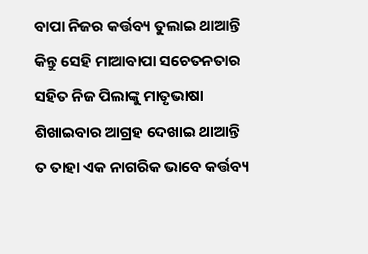ବାପା ନିଜର କର୍ତ୍ତବ୍ୟ ତୁଲାଇ ଥାଆନ୍ତି କିନ୍ତୁ ସେହି ମାଆବାପା ସଚେତନତାର ସହିତ ନିଜ ପିଲାଙ୍କୁ ମାତୃଭାଷା ଶିଖାଇବାର ଆଗ୍ରହ ଦେଖାଇ ଥାଆନ୍ତି ତ ତାହା ଏକ ନାଗରିକ ଭାବେ କର୍ତ୍ତବ୍ୟ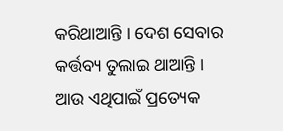କରିଥାଆନ୍ତି । ଦେଶ ସେବାର କର୍ତ୍ତବ୍ୟ ତୁଲାଇ ଥାଆନ୍ତି । ଆଉ ଏଥିପାଇଁ ପ୍ରତ୍ୟେକ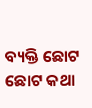ବ୍ୟକ୍ତି ଛୋଟ ଛୋଟ କଥା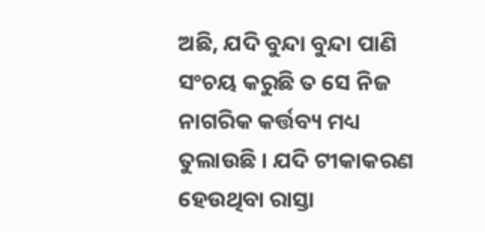ଅଛି, ଯଦି ବୁନ୍ଦା ବୁନ୍ଦା ପାଣି ସଂଚୟ କରୁଛି ତ ସେ ନିଜ ନାଗରିକ କର୍ତ୍ତବ୍ୟ ମଧ୍ୟ ତୁଲାଉଛି । ଯଦି ଟୀକାକରଣ ହେଉଥିବା ରାସ୍ତା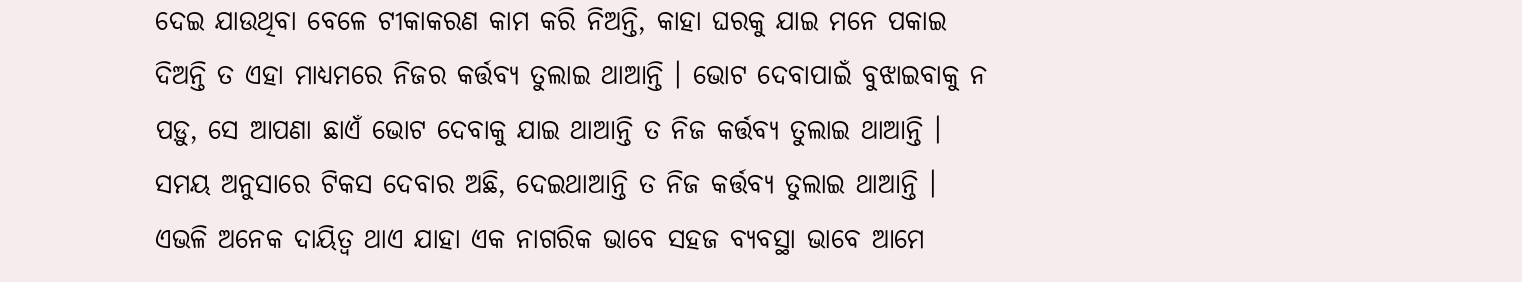ଦେଇ ଯାଉଥିବା ବେଳେ ଟୀକାକରଣ କାମ କରି ନିଅନ୍ତି, କାହା ଘରକୁ ଯାଇ ମନେ ପକାଇ ଦିଅନ୍ତି ତ ଏହା ମାଧ୍ୟମରେ ନିଜର କର୍ତ୍ତବ୍ୟ ତୁଲାଇ ଥାଆନ୍ତି । ଭୋଟ ଦେବାପାଇଁ ବୁଝାଇବାକୁ ନ ପଡ଼ୁ, ସେ ଆପଣା ଛାଏଁ ଭୋଟ ଦେବାକୁ ଯାଇ ଥାଆନ୍ତି ତ ନିଜ କର୍ତ୍ତବ୍ୟ ତୁଲାଇ ଥାଆନ୍ତି । ସମୟ ଅନୁସାରେ ଟିକସ ଦେବାର ଅଛି, ଦେଇଥାଆନ୍ତି ତ ନିଜ କର୍ତ୍ତବ୍ୟ ତୁଲାଇ ଥାଆନ୍ତି । ଏଭଳି ଅନେକ ଦାୟିତ୍ୱ ଥାଏ ଯାହା ଏକ ନାଗରିକ ଭାବେ ସହଜ ବ୍ୟବସ୍ଥା ଭାବେ ଆମେ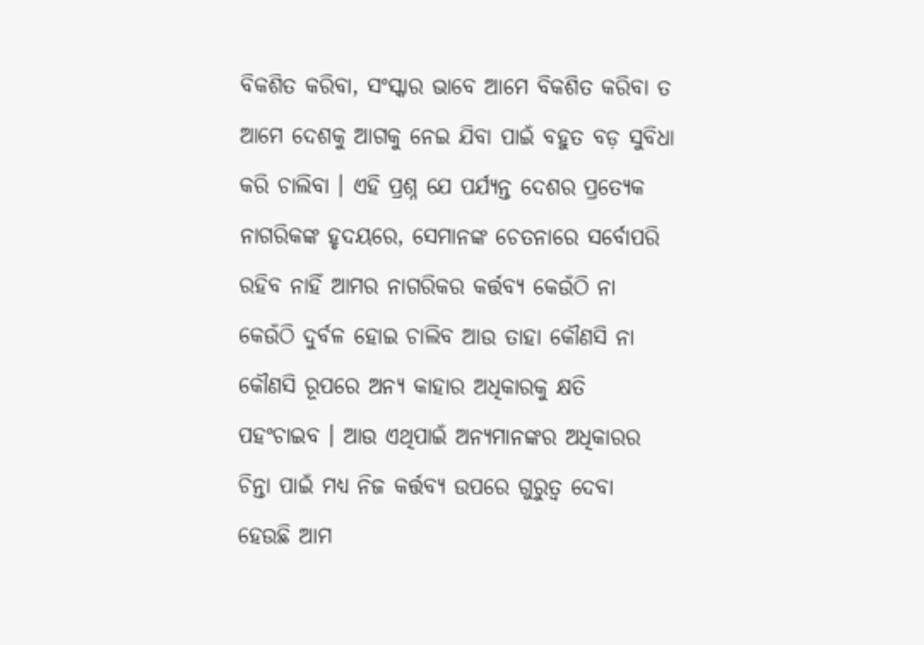ବିକଶିତ କରିବା, ସଂସ୍କାର ଭାବେ ଆମେ ବିକଶିତ କରିବା ତ ଆମେ ଦେଶକୁ ଆଗକୁ ନେଇ ଯିବା ପାଇଁ ବହୁତ ବଡ଼ ସୁବିଧା କରି ଚାଲିବା । ଏହି ପ୍ରଶ୍ନ ଯେ ପର୍ଯ୍ୟନ୍ତ ଦେଶର ପ୍ରତ୍ୟେକ ନାଗରିକଙ୍କ ହୃଦୟରେ, ସେମାନଙ୍କ ଚେତନାରେ ସର୍ବୋପରି ରହିବ ନାହିଁ ଆମର ନାଗରିକର କର୍ତ୍ତବ୍ୟ କେଉଁଠି ନା କେଉଁଠି ଦୁର୍ବଳ ହୋଇ ଚାଲିବ ଆଉ ତାହା କୌଣସି ନା କୌଣସି ରୂପରେ ଅନ୍ୟ କାହାର ଅଧିକାରକୁ କ୍ଷତି ପହଂଚାଇବ । ଆଉ ଏଥିପାଇଁ ଅନ୍ୟମାନଙ୍କର ଅଧିକାରର ଚିନ୍ତା ପାଇଁ ମଧ୍ୟ ନିଜ କର୍ତ୍ତବ୍ୟ ଉପରେ ଗୁରୁତ୍ୱ ଦେବା ହେଉଛି ଆମ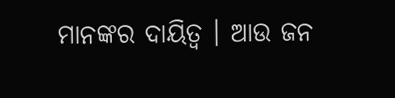ମାନଙ୍କର ଦାୟିତ୍ୱ । ଆଉ ଜନ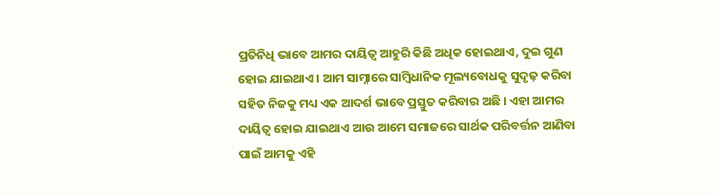ପ୍ରତିନିଧି ଭାବେ ଆମର ଦାୟିତ୍ୱ ଆହୁରି କିଛି ଅଧିକ ହୋଇଥାଏ, ଦୁଇ ଗୁଣ ହୋଇ ଯାଇଥାଏ । ଆମ ସାମ୍ନାରେ ସାମ୍ବିଧାନିକ ମୂଲ୍ୟବୋଧକୁ ସୁଦୃଢ଼ କରିବା ସହିତ ନିଜକୁ ମଧ୍ୟ ଏକ ଆଦର୍ଶ ଭାବେ ପ୍ରସ୍ତୁତ କରିବାର ଅଛି । ଏହା ଆମର ଦାୟିତ୍ୱ ହୋଇ ଯାଇଥାଏ ଆଉ ଆମେ ସମାଜରେ ସାର୍ଥକ ପରିବର୍ତ୍ତନ ଆଣିବା ପାଇଁ ଆମକୁ ଏହି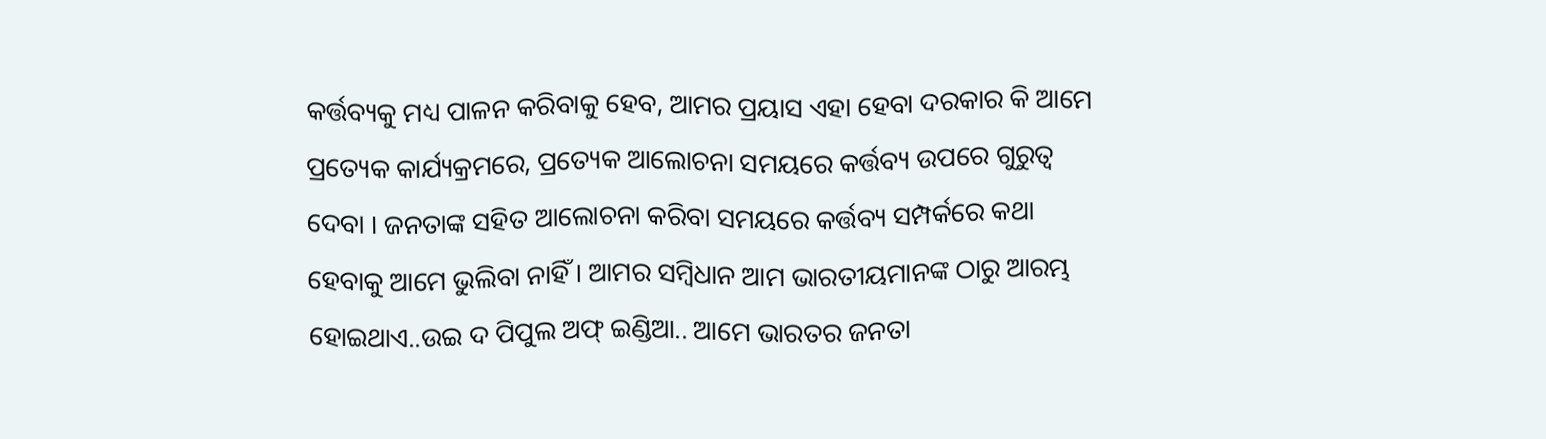କର୍ତ୍ତବ୍ୟକୁ ମଧ୍ୟ ପାଳନ କରିବାକୁ ହେବ, ଆମର ପ୍ରୟାସ ଏହା ହେବା ଦରକାର କି ଆମେ ପ୍ରତ୍ୟେକ କାର୍ଯ୍ୟକ୍ରମରେ, ପ୍ରତ୍ୟେକ ଆଲୋଚନା ସମୟରେ କର୍ତ୍ତବ୍ୟ ଉପରେ ଗୁରୁତ୍ୱ ଦେବା । ଜନତାଙ୍କ ସହିତ ଆଲୋଚନା କରିବା ସମୟରେ କର୍ତ୍ତବ୍ୟ ସମ୍ପର୍କରେ କଥା ହେବାକୁ ଆମେ ଭୁଲିବା ନାହିଁ । ଆମର ସମ୍ବିଧାନ ଆମ ଭାରତୀୟମାନଙ୍କ ଠାରୁ ଆରମ୍ଭ ହୋଇଥାଏ..ଉଇ ଦ ପିପୁଲ ଅଫ୍ ଇଣ୍ଡିଆ.. ଆମେ ଭାରତର ଜନତା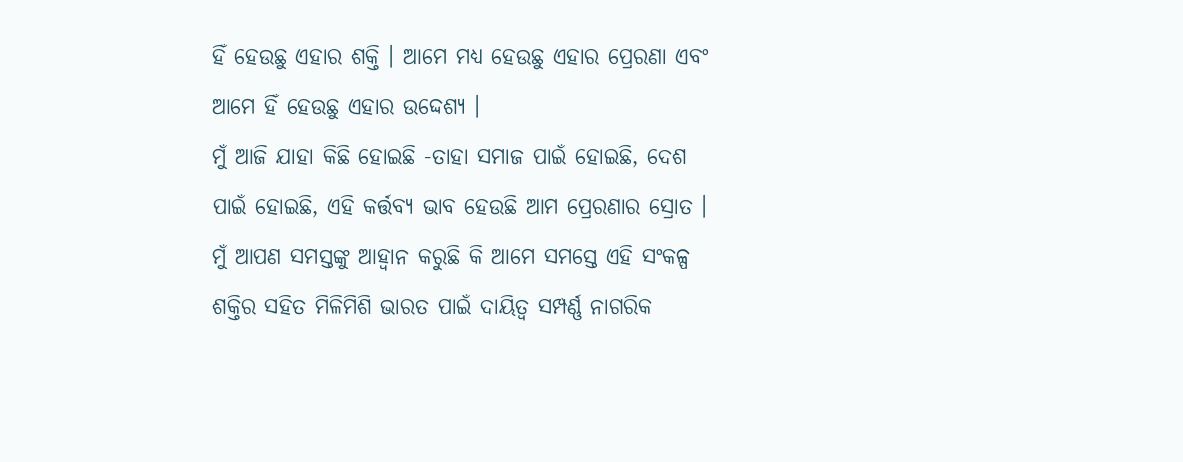ହିଁ ହେଉଛୁ ଏହାର ଶକ୍ତି । ଆମେ ମଧ୍ୟ ହେଉଛୁ ଏହାର ପ୍ରେରଣା ଏବଂ ଆମେ ହିଁ ହେଉଛୁ ଏହାର ଉଦ୍ଦେଶ୍ୟ ।
ମୁଁ ଆଜି ଯାହା କିଛି ହୋଇଛି -ତାହା ସମାଜ ପାଇଁ ହୋଇଛି, ଦେଶ ପାଇଁ ହୋଇଛି, ଏହି କର୍ତ୍ତବ୍ୟ ଭାବ ହେଉଛି ଆମ ପ୍ରେରଣାର ସ୍ରୋତ । ମୁଁ ଆପଣ ସମସ୍ତଙ୍କୁ ଆହ୍ୱାନ କରୁଛି କି ଆମେ ସମସ୍ତେ ଏହି ସଂକଳ୍ପ ଶକ୍ତିର ସହିତ ମିଳିମିଶି ଭାରତ ପାଇଁ ଦାୟିତ୍ୱ ସମ୍ପର୍ଣ୍ଣ ନାଗରିକ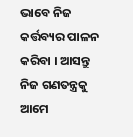ଭାବେ ନିଜ କର୍ତ୍ତବ୍ୟର ପାଳନ କରିବା । ଆସନ୍ତୁ ନିଜ ଗଣତନ୍ତ୍ରକୁ ଆମେ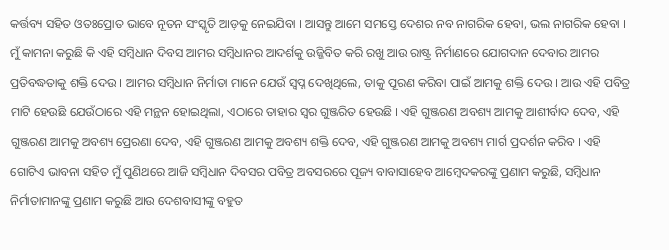କର୍ତ୍ତବ୍ୟ ସହିତ ଓତଃପ୍ରୋତ ଭାବେ ନୂତନ ସଂସ୍କୃତି ଆଡ଼କୁ ନେଇଯିବା । ଆସନ୍ତୁ ଆମେ ସମସ୍ତେ ଦେଶର ନବ ନାଗରିକ ହେବା, ଭଲ ନାଗରିକ ହେବା । ମୁଁ କାମନା କରୁଛି କି ଏହି ସମ୍ବିଧାନ ଦିବସ ଆମର ସମ୍ବିଧାନର ଆଦର୍ଶକୁ ଉଜ୍ଜିବିତ କରି ରଖୁ ଆଉ ରାଷ୍ଟ୍ର ନିର୍ମାଣରେ ଯୋଗଦାନ ଦେବାର ଆମର ପ୍ରତିବଦ୍ଧତାକୁ ଶକ୍ତି ଦେଉ । ଆମର ସମ୍ବିଧାନ ନିର୍ମାତା ମାନେ ଯେଉଁ ସ୍ୱପ୍ନ ଦେଖିଥିଲେ, ତାକୁ ପୂରଣ କରିବା ପାଇଁ ଆମକୁ ଶକ୍ତି ଦେଉ । ଆଉ ଏହି ପବିତ୍ର ମାଟି ହେଉଛି ଯେଉଁଠାରେ ଏହି ମନ୍ଥନ ହୋଇଥିଲା, ଏଠାରେ ତାହାର ସ୍ୱର ଗୁଞ୍ଜରିତ ହେଉଛି । ଏହି ଗୁଞ୍ଜରଣ ଅବଶ୍ୟ ଆମକୁ ଆଶୀର୍ବାଦ ଦେବ, ଏହି ଗୁଞ୍ଜରଣ ଆମକୁ ଅବଶ୍ୟ ପ୍ରେରଣା ଦେବ, ଏହି ଗୁଞ୍ଜରଣ ଆମକୁ ଅବଶ୍ୟ ଶକ୍ତି ଦେବ, ଏହି ଗୁଞ୍ଜରଣ ଆମକୁ ଅବଶ୍ୟ ମାର୍ଗ ପ୍ରଦର୍ଶନ କରିବ । ଏହି ଗୋଟିଏ ଭାବନା ସହିତ ମୁଁ ପୁଣିଥରେ ଆଜି ସମ୍ବିଧାନ ଦିବସର ପବିତ୍ର ଅବସରରେ ପୂଜ୍ୟ ବାବାସାହେବ ଆମ୍ବେଦକରଙ୍କୁ ପ୍ରଣାମ କରୁଛି, ସମ୍ବିଧାନ ନିର୍ମାତାମାନଙ୍କୁ ପ୍ରଣାମ କରୁଛି ଆଉ ଦେଶବାସୀଙ୍କୁ ବହୁତ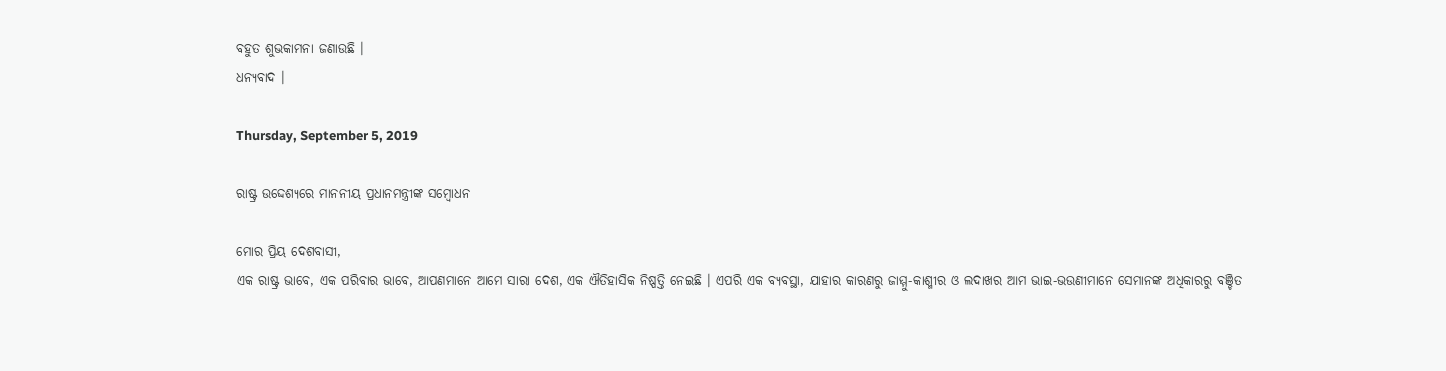ବହୁତ ଶୁଭକାମନା ଜଣାଉଛି ।
ଧନ୍ୟବାଦ ।

Thursday, September 5, 2019

ରାଷ୍ଟ୍ର ଉଦ୍ଦେଶ୍ୟରେ ମାନନୀୟ ପ୍ରଧାନମନ୍ତ୍ରୀଙ୍କ ସମ୍ବୋଧନ

ମୋର ପ୍ରିୟ ଦେଶବାସୀ,
ଏକ ରାଷ୍ଟ୍ର ଭାବେ, ଏକ ପରିବାର ଭାବେ, ଆପଣମାନେ ଆମେ ସାରା ଦେଶ, ଏକ ଐତିହାସିକ ନିଷ୍ପତ୍ତି ନେଇଛି । ଏପରି ଏକ ବ୍ୟବସ୍ଥା, ଯାହାର କାରଣରୁ ଜାମ୍ମୁ-କାଶ୍ମୀର ଓ ଲଦାଖର ଆମ ଭାଇ-ଭଉଣୀମାନେ ସେମାନଙ୍କ ଅଧିକାରରୁ ବଞ୍ଚିତ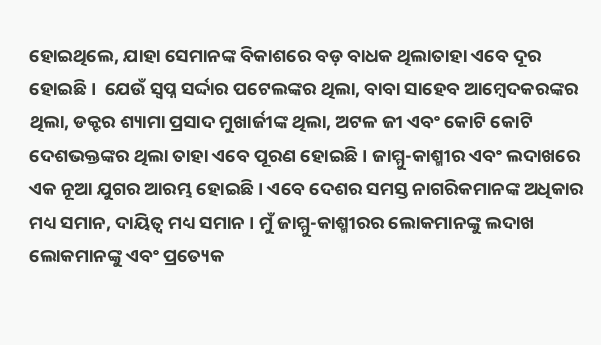ହୋଇଥିଲେ, ଯାହା ସେମାନଙ୍କ ବିକାଶରେ ବଡ଼ ବାଧକ ଥିଲାତାହା ଏବେ ଦୂର ହୋଇଛି ।  ଯେଉଁ ସ୍ୱପ୍ନ ସର୍ଦ୍ଦାର ପଟେଲଙ୍କର ଥିଲା, ବାବା ସାହେବ ଆମ୍ବେଦକରଙ୍କର ଥିଲା, ଡକ୍ଟର ଶ୍ୟାମା ପ୍ରସାଦ ମୁଖାର୍ଜୀଙ୍କ ଥିଲା, ଅଟଳ ଜୀ ଏବଂ କୋଟି କୋଟି ଦେଶଭକ୍ତଙ୍କର ଥିଲା ତାହା ଏବେ ପୂରଣ ହୋଇଛି । ଜାମ୍ମୁ-କାଶ୍ମୀର ଏବଂ ଲଦାଖରେ ଏକ ନୂଆ ଯୁଗର ଆରମ୍ଭ ହୋଇଛି । ଏବେ ଦେଶର ସମସ୍ତ ନାଗରିକମାନଙ୍କ ଅଧିକାର ମଧ୍ୟ ସମାନ, ଦାୟିତ୍ୱ ମଧ୍ୟ ସମାନ । ମୁଁ ଜାମ୍ମୁ-କାଶ୍ମୀରର ଲୋକମାନଙ୍କୁ ଲଦାଖ ଲୋକମାନଙ୍କୁ ଏବଂ ପ୍ରତ୍ୟେକ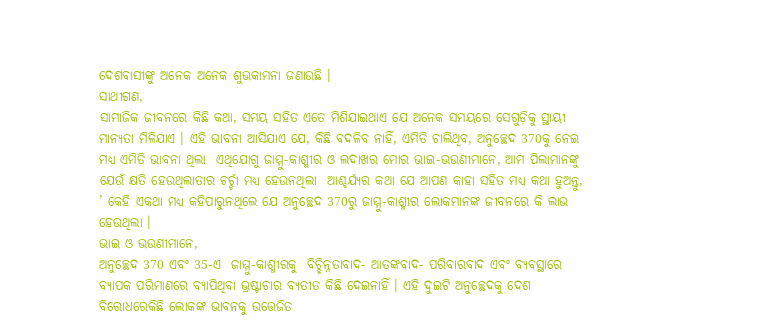ଦେଶବାସୀଙ୍କୁ ଅନେକ ଅନେକ ଶୁଭକାମନା ଜଣାଉଛି ।
ସାଥୀଗଣ,
ସାମାଜିକ ଜୀବନରେ କିଛି କଥା, ସମୟ ସହିତ ଏତେ ମିଶିଯାଇଥାଏ ଯେ ଅନେକ ସମୟରେ ସେଗୁଡ଼ିକୁ ସ୍ଥାୟୀ ମାନ୍ୟତା ମିଳିଯାଏ । ଏହି ଭାବନା ଆସିଯାଏ ଯେ, କିଛି ବଦଳିବ ନାହିଁ, ଏମିତି ଚାଲିଥିବ, ଅନୁଚ୍ଛେଦ 370କୁ ନେଇ ମଧ୍ୟ ଏମିତି ଭାବନା ଥିଲା  ଏଥିଯୋଗୁ ଜାମ୍ମୁ-କାଶ୍ମୀର ଓ ଲଦାଖର ମୋର ଭାଇ-ଭଉଣୀମାନେ, ଆମ ପିଲାମାନଙ୍କୁ ଯେଉଁ କ୍ଷତି ହେଉଥିଲାତାର ଚର୍ଚ୍ଚା ମଧ୍ୟ ହେଉନଥିଲା  ଆଶ୍ଚର୍ଯ୍ୟର କଥା ଯେ ଆପଣ କାହା ସହିତ ମଧ୍ୟ କଥା ହୁଅନ୍ତୁ, ’ କେହି ଏକଥା ମଧ୍ୟ କହିପାରୁନଥିଲେ ଯେ ଅନୁଚ୍ଛେଦ 370ରୁ ଜାମ୍ମୁ-କାଶ୍ମୀର ଲୋକମାନଙ୍କ ଜୀବନରେ କି ଲାଭ ହେଉଥିଲା ।
ଭାଇ ଓ ଭଉଣୀମାନେ,
ଅନୁଚ୍ଛେଦ 370 ଏବଂ 35-ଏ  ଜାମ୍ମୁ-କାଶ୍ମୀରକୁ  ବିଚ୍ଛିନ୍ନତାବାଦ- ଆତଙ୍କବାଦ- ପରିବାରବାଦ ଏବଂ ବ୍ୟବସ୍ଥାରେ ବ୍ୟାପକ ପରିମାଣରେ ବ୍ୟାପିଥିବା ଭ୍ରଷ୍ଟାଚାର ବ୍ୟତୀତ କିଛି ଦେଇନାହିଁ । ଏହି ଦୁଇଟି ଅନୁଚ୍ଛେଦକୁ ଦେଶ ବିରୋଧରେକିଛି ଲୋକଙ୍କ ଭାବନକୁ ଉତ୍ତେଜିତ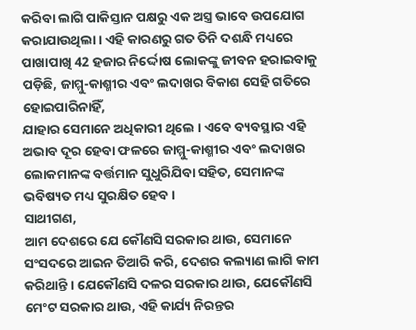କରିବା ଲାଗି ପାକିସ୍ତାନ ପକ୍ଷରୁ ଏକ ଅସ୍ତ୍ର ଭାବେ ଉପଯୋଗ କରାଯାଉଥିଲା । ଏହି କାରଣରୁ ଗତ ତିନି ଦଶନ୍ଧି ମଧ୍ୟରେ ପାଖାପାଖି 42 ହଜାର ନିର୍ଦ୍ଦୋଷ ଲୋକଙ୍କୁ ଜୀବନ ହରାଇବାକୁ ପଡ଼ିଛି, ଜାମ୍ମୁ-କାଶ୍ମୀର ଏବଂ ଲଦାଖର ବିକାଶ ସେହି ଗତିରେ ହୋଇପାରିନାହିଁ,
ଯାହାର ସେମାନେ ଅଧିକାରୀ ଥିଲେ । ଏବେ ବ୍ୟବସ୍ଥାର ଏହି ଅଭାବ ଦୂର ହେବା ଫଳରେ ଜାମ୍ମୁ-କାଶ୍ମୀର ଏବଂ ଲଦାଖର ଲୋକମାନଙ୍କ ବର୍ତ୍ତମାନ ସୁଧୁରିଯିବା ସହିତ, ସେମାନଙ୍କ ଭବିଷ୍ୟତ ମଧ୍ୟ ସୁରକ୍ଷିତ ହେବ ।
ସାଥୀଗଣ,
ଆମ ଦେଶରେ ଯେ କୌଣସି ସରକାର ଥାଉ, ସେମାନେ ସଂସଦରେ ଆଇନ ତିଆରି କରି, ଦେଶର କଲ୍ୟାଣ ଲାଗି କାମ କରିଥାନ୍ତି । ଯେକୌଣସି ଦଳର ସରକାର ଥାଉ, ଯେକୌଣସି ମେଂଟ ସରକାର ଥାଉ, ଏହି କାର୍ଯ୍ୟ ନିରନ୍ତର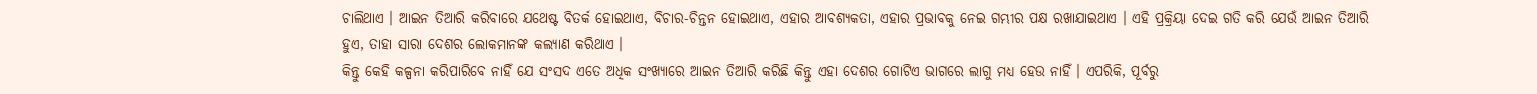ଚାଲିଥାଏ । ଆଇନ ତିଆରି କରିବାରେ ଯଥେଷ୍ଟ ବିତର୍କ ହୋଇଥାଏ, ବିଚାର-ଚିନ୍ତନ ହୋଇଥାଏ, ଏହାର ଆବଶ୍ୟକତା, ଏହାର ପ୍ରଭାବକୁ ନେଇ ଗମ୍ଭୀର ପକ୍ଷ ରଖାଯାଇଥାଏ । ଏହି ପ୍ରକ୍ରିୟା ଦେଇ ଗତି କରି ଯେଉଁ ଆଇନ ତିଆରି ହୁଏ, ତାହା ସାରା ଦେଶର ଲୋକମାନଙ୍କ କଲ୍ୟାଣ କରିଥାଏ ।
କିନ୍ତୁ କେହି କଳ୍ପନା କରିପାରିବେ ନାହିଁ ଯେ ସଂସଦ ଏତେ ଅଧିକ ସଂଖ୍ୟାରେ ଆଇନ ତିଆରି କରିଛି କିନ୍ତୁ ଏହା ଦେଶର ଗୋଟିଏ ଭାଗରେ ଲାଗୁ ମଧ୍ୟ ହେଉ ନାହିଁ । ଏପରିକି, ପୂର୍ବରୁ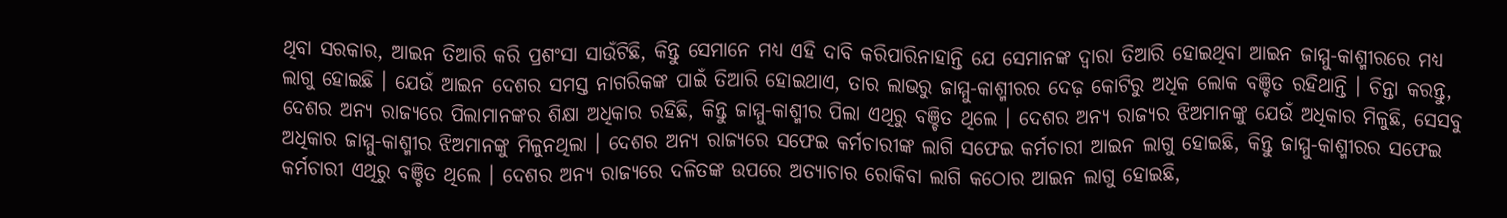ଥିବା ସରକାର, ଆଇନ ତିଆରି କରି ପ୍ରଶଂସା ସାଉଁଟିଛି, କିନ୍ତୁ ସେମାନେ ମଧ୍ୟ ଏହି ଦାବି କରିପାରିନାହାନ୍ତି ଯେ ସେମାନଙ୍କ ଦ୍ୱାରା ତିଆରି ହୋଇଥିବା ଆଇନ ଜାମ୍ମୁ-କାଶ୍ମୀରରେ ମଧ୍ୟ ଲାଗୁ ହୋଇଛି । ଯେଉଁ ଆଇନ ଦେଶର ସମସ୍ତ ନାଗରିକଙ୍କ ପାଇଁ ତିଆରି ହୋଇଥାଏ, ତାର ଲାଭରୁ ଜାମ୍ମୁ-କାଶ୍ମୀରର ଦେଢ଼ କୋଟିରୁ ଅଧିକ ଲୋକ ବଞ୍ଚିତ ରହିଥାନ୍ତି । ଚିନ୍ତା କରନ୍ତୁ,
ଦେଶର ଅନ୍ୟ ରାଜ୍ୟରେ ପିଲାମାନଙ୍କର ଶିକ୍ଷା ଅଧିକାର ରହିଛି, କିନ୍ତୁ ଜାମ୍ମୁ-କାଶ୍ମୀର ପିଲା ଏଥିରୁ ବଞ୍ଚିତ ଥିଲେ । ଦେଶର ଅନ୍ୟ ରାଜ୍ୟର ଝିଅମାନଙ୍କୁ ଯେଉଁ ଅଧିକାର ମିଳୁଛି, ସେସବୁ ଅଧିକାର ଜାମ୍ମୁ-କାଶ୍ମୀର ଝିଅମାନଙ୍କୁ ମିଳୁନଥିଲା । ଦେଶର ଅନ୍ୟ ରାଜ୍ୟରେ ସଫେଇ କର୍ମଚାରୀଙ୍କ ଲାଗି ସଫେଇ କର୍ମଚାରୀ ଆଇନ ଲାଗୁ ହୋଇଛି, କିନ୍ତୁ ଜାମ୍ମୁ-କାଶ୍ମୀରର ସଫେଇ କର୍ମଚାରୀ ଏଥିରୁ ବଞ୍ଚିତ ଥିଲେ । ଦେଶର ଅନ୍ୟ ରାଜ୍ୟରେ ଦଳିତଙ୍କ ଉପରେ ଅତ୍ୟାଚାର ରୋକିବା ଲାଗି କଠୋର ଆଇନ ଲାଗୁ ହୋଇଛି,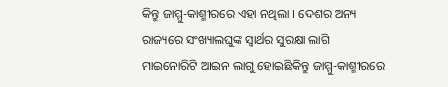କିନ୍ତୁ ଜାମ୍ମୁ-କାଶ୍ମୀରରେ ଏହା ନଥିଲା । ଦେଶର ଅନ୍ୟ ରାଜ୍ୟରେ ସଂଖ୍ୟାଲଘୁଙ୍କ ସ୍ୱାର୍ଥର ସୁରକ୍ଷା ଲାଗି ମାଇନୋରିଟି ଆଇନ ଲାଗୁ ହୋଇଛିକିନ୍ତୁ ଜାମ୍ମୁ-କାଶ୍ମୀରରେ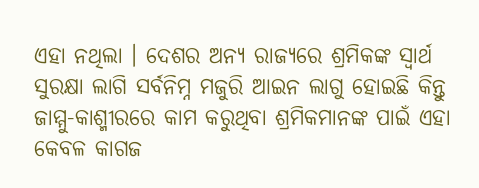ଏହା ନଥିଲା । ଦେଶର ଅନ୍ୟ ରାଜ୍ୟରେ ଶ୍ରମିକଙ୍କ ସ୍ୱାର୍ଥ ସୁରକ୍ଷା ଲାଗି ସର୍ବନିମ୍ନ ମଜୁରି ଆଇନ ଲାଗୁ ହୋଇଛି କିନ୍ତୁ ଜାମ୍ମୁ-କାଶ୍ମୀରରେ କାମ କରୁଥିବା ଶ୍ରମିକମାନଙ୍କ ପାଇଁ ଏହା କେବଳ କାଗଜ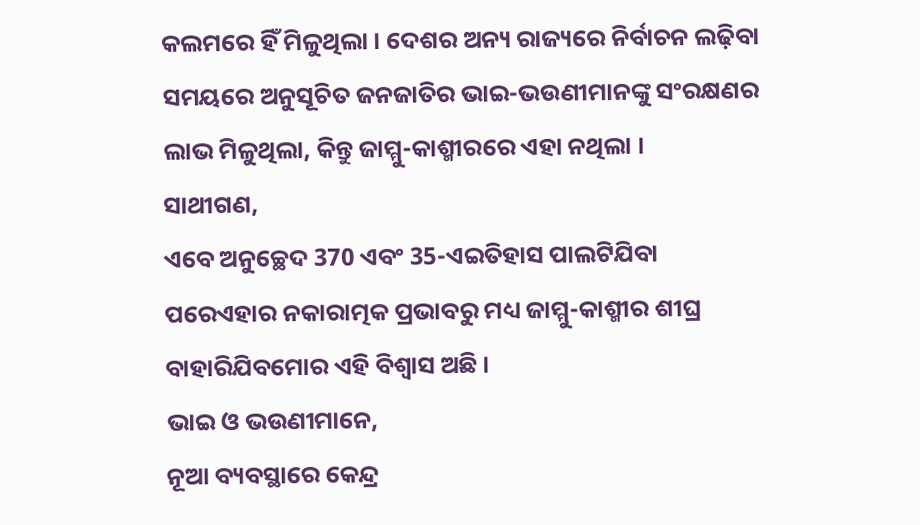କଲମରେ ହିଁ ମିଳୁଥିଲା । ଦେଶର ଅନ୍ୟ ରାଜ୍ୟରେ ନିର୍ବାଚନ ଲଢ଼ିବା ସମୟରେ ଅନୁସୂଚିତ ଜନଜାତିର ଭାଇ-ଭଉଣୀମାନଙ୍କୁ ସଂରକ୍ଷଣର ଲାଭ ମିଳୁଥିଲା, କିନ୍ତୁ ଜାମ୍ମୁ-କାଶ୍ମୀରରେ ଏହା ନଥିଲା ।
ସାଥୀଗଣ,
ଏବେ ଅନୁଚ୍ଛେଦ 370 ଏବଂ 35-ଏଇତିହାସ ପାଲଟିଯିବା ପରେଏହାର ନକାରାତ୍ମକ ପ୍ରଭାବରୁ ମଧ୍ୟ ଜାମ୍ମୁ-କାଶ୍ମୀର ଶୀଘ୍ର ବାହାରିଯିବମୋର ଏହି ବିଶ୍ୱାସ ଅଛି ।
ଭାଇ ଓ ଭଉଣୀମାନେ,
ନୂଆ ବ୍ୟବସ୍ଥାରେ କେନ୍ଦ୍ର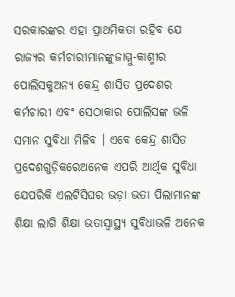ସରକାରଙ୍କର ଏହା ପ୍ରାଥମିକତା ରହିବ ଯେ ରାଜ୍ୟର କର୍ମଚାରୀମାନଙ୍କୁଜାମ୍ମୁ-କାଶ୍ମୀର ପୋଲିସକୁଅନ୍ୟ କେନ୍ଦ୍ର ଶାସିତ ପ୍ରଦେଶର କର୍ମଚାରୀ ଏବଂ ସେଠାକାର ପୋଲିସଙ୍କ ଭଳି ସମାନ ସୁବିଧା ମିଳିବ । ଏବେ କେନ୍ଦ୍ର ଶାସିତ ପ୍ରଦେଶଗୁଡ଼ିକରେଅନେକ ଏପରି ଆର୍ଥିକ ସୁବିଧା ଯେପରିକି ଏଲଟିସିଘର ଭଡ଼ା ଭତା ପିଲାମାନଙ୍କ ଶିକ୍ଷା ଲାଗି ଶିକ୍ଷା ଭତାସ୍ୱାସ୍ଥ୍ୟ ସୁବିଧାଭଳି ଅନେକ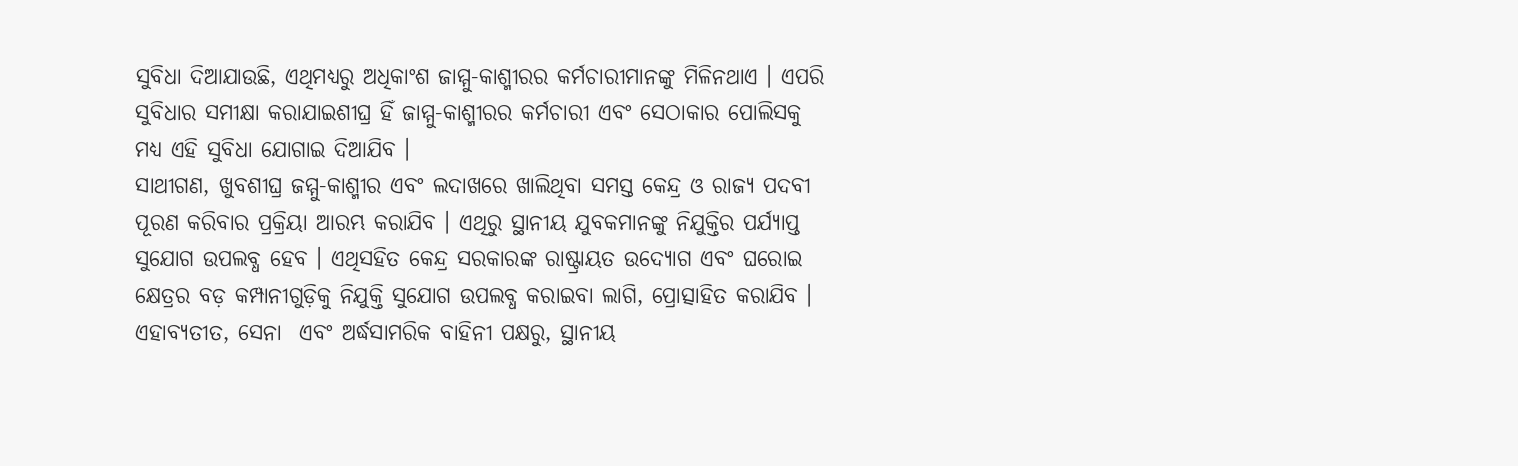ସୁବିଧା ଦିଆଯାଉଛି, ଏଥିମଧ୍ୟରୁ ଅଧିକାଂଶ ଜାମ୍ମୁ-କାଶ୍ମୀରର କର୍ମଚାରୀମାନଙ୍କୁ ମିଳିନଥାଏ । ଏପରି ସୁବିଧାର ସମୀକ୍ଷା କରାଯାଇଶୀଘ୍ର ହିଁ ଜାମ୍ମୁ-କାଶ୍ମୀରର କର୍ମଚାରୀ ଏବଂ ସେଠାକାର ପୋଲିସକୁ ମଧ୍ୟ ଏହି ସୁବିଧା ଯୋଗାଇ ଦିଆଯିବ ।
ସାଥୀଗଣ, ଖୁବଶୀଘ୍ର ଜମ୍ମୁ-କାଶ୍ମୀର ଏବଂ ଲଦାଖରେ ଖାଲିଥିବା ସମସ୍ତ କେନ୍ଦ୍ର ଓ ରାଜ୍ୟ ପଦବୀ ପୂରଣ କରିବାର ପ୍ରକ୍ରିୟା ଆରମ୍ଭ କରାଯିବ । ଏଥିରୁ ସ୍ଥାନୀୟ ଯୁବକମାନଙ୍କୁ ନିଯୁକ୍ତିର ପର୍ଯ୍ୟାପ୍ତ ସୁଯୋଗ ଉପଲବ୍ଧ ହେବ । ଏଥିସହିତ କେନ୍ଦ୍ର ସରକାରଙ୍କ ରାଷ୍ଟ୍ରାୟତ ଉଦ୍ୟୋଗ ଏବଂ ଘରୋଇ କ୍ଷେତ୍ରର ବଡ଼ କମ୍ପାନୀଗୁଡ଼ିକୁ ନିଯୁକ୍ତି ସୁଯୋଗ ଉପଲବ୍ଧ କରାଇବା ଲାଗି, ପ୍ରୋତ୍ସାହିତ କରାଯିବ । ଏହାବ୍ୟତୀତ, ସେନା  ଏବଂ ଅର୍ଦ୍ଧସାମରିକ ବାହିନୀ ପକ୍ଷରୁ, ସ୍ଥାନୀୟ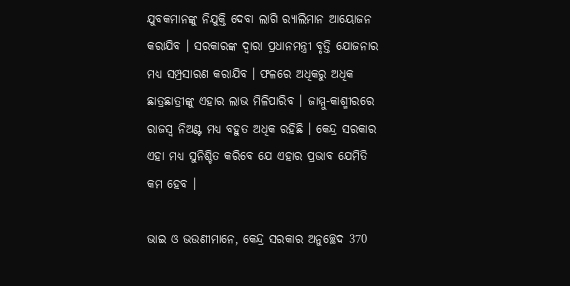ଯୁବକମାନଙ୍କୁ ନିଯୁକ୍ତି ଦେବା ଲାଗି ର‌୍ୟାଲିମାନ ଆୟୋଜନ କରାଯିବ । ସରକାରଙ୍କ ଦ୍ୱାରା ପ୍ରଧାନମନ୍ତ୍ରୀ ବୃତ୍ତି ଯୋଜନାର ମଧ୍ୟ ସମ୍ପ୍ରସାରଣ କରାଯିବ । ଫଳରେ ଅଧିକରୁ ଅଧିକ ଛାତ୍ରଛାତ୍ରୀଙ୍କୁ ଏହାର ଲାଭ ମିଳିପାରିବ । ଜାମ୍ମୁ-କାଶ୍ମୀରରେ ରାଜସ୍ୱ ନିଅଣ୍ଟ ମଧ୍ୟ ବହୁତ ଅଧିକ ରହିଛି । କେନ୍ଦ୍ର ସରକାର ଏହା ମଧ୍ୟ ସୁନିଶ୍ଚିତ କରିବେ ଯେ ଏହାର ପ୍ରଭାବ ଯେମିତି କମ ହେବ ।

ଭାଇ ଓ ଭଉଣୀମାନେ, କେନ୍ଦ୍ର ସରକାର ଅନୁଚ୍ଛେଦ 370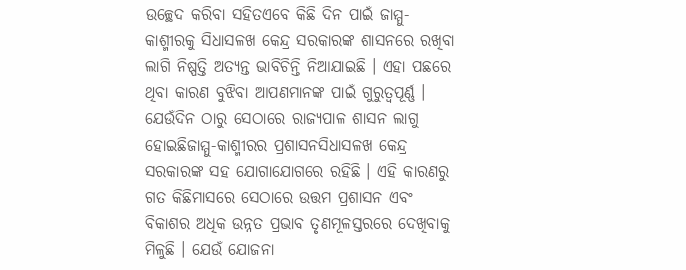ଉଚ୍ଛେଦ କରିବା ସହିତଏବେ କିଛି ଦିନ ପାଇଁ ଜାମ୍ମୁ-କାଶ୍ମୀରକୁ ସିଧାସଳଖ କେନ୍ଦ୍ର ସରକାରଙ୍କ ଶାସନରେ ରଖିବା ଲାଗି ନିଷ୍ପତ୍ତି ଅତ୍ୟନ୍ତ ଭାବିଚିନ୍ତି ନିଆଯାଇଛି । ଏହା ପଛରେ ଥିବା କାରଣ ବୁଝିବା ଆପଣମାନଙ୍କ ପାଇଁ ଗୁରୁତ୍ୱପୂର୍ଣ୍ଣ । ଯେଉଁଦିନ ଠାରୁ ସେଠାରେ ରାଜ୍ୟପାଳ ଶାସନ ଲାଗୁ ହୋଇଛିଜାମ୍ମୁ-କାଶ୍ମୀରର ପ୍ରଶାସନସିଧାସଳଖ କେନ୍ଦ୍ର ସରକାରଙ୍କ ସହ ଯୋଗାଯୋଗରେ ରହିଛି । ଏହି କାରଣରୁ ଗତ କିଛିମାସରେ ସେଠାରେ ଉତ୍ତମ ପ୍ରଶାସନ ଏବଂ ବିକାଶର ଅଧିକ ଉନ୍ନତ ପ୍ରଭାବ ତୃଣମୂଳସ୍ତରରେ ଦେଖିବାକୁ ମିଳୁଛି । ଯେଉଁ ଯୋଜନା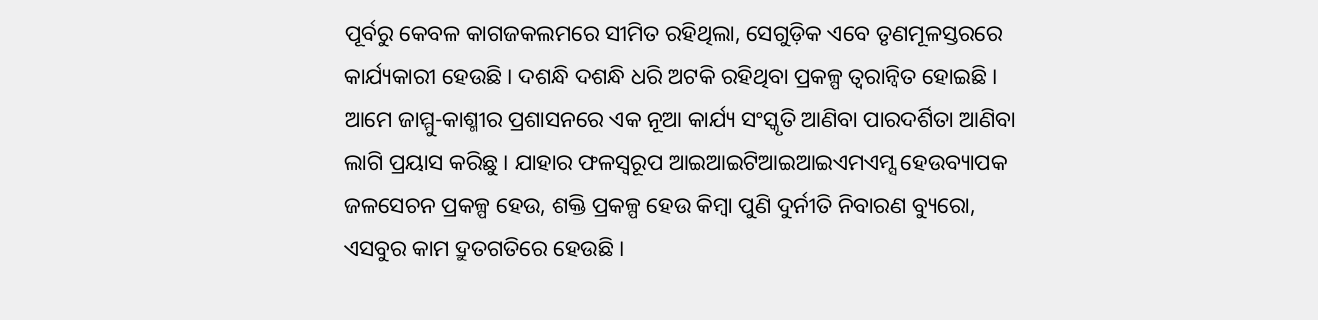ପୂର୍ବରୁ କେବଳ କାଗଜକଲମରେ ସୀମିତ ରହିଥିଲା, ସେଗୁଡ଼ିକ ଏବେ ତୃଣମୂଳସ୍ତରରେ କାର୍ଯ୍ୟକାରୀ ହେଉଛି । ଦଶନ୍ଧି ଦଶନ୍ଧି ଧରି ଅଟକି ରହିଥିବା ପ୍ରକଳ୍ପ ତ୍ୱରାନ୍ୱିତ ହୋଇଛି । ଆମେ ଜାମ୍ମୁ-କାଶ୍ମୀର ପ୍ରଶାସନରେ ଏକ ନୂଆ କାର୍ଯ୍ୟ ସଂସ୍କୃତି ଆଣିବା ପାରଦର୍ଶିତା ଆଣିବା ଲାଗି ପ୍ରୟାସ କରିଛୁ । ଯାହାର ଫଳସ୍ୱରୂପ ଆଇଆଇଟିଆଇଆଇଏମଏମ୍ସ ହେଉବ୍ୟାପକ ଜଳସେଚନ ପ୍ରକଳ୍ପ ହେଉ, ଶକ୍ତି ପ୍ରକଳ୍ପ ହେଉ କିମ୍ବା ପୁଣି ଦୁର୍ନୀତି ନିବାରଣ ବ୍ୟୁରୋ, ଏସବୁର କାମ ଦ୍ରୁତଗତିରେ ହେଉଛି ।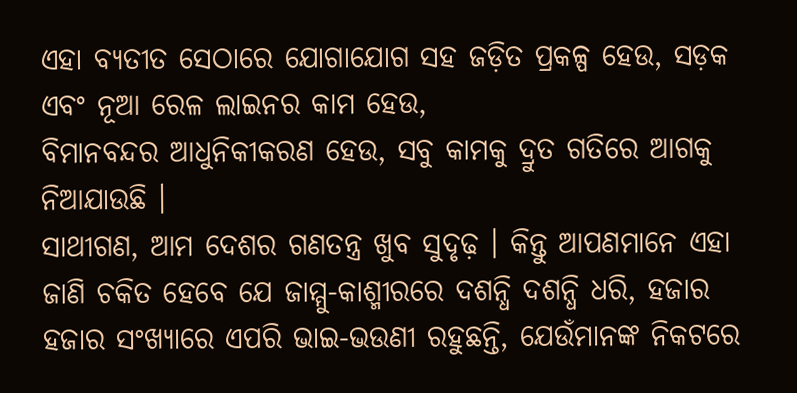ଏହା ବ୍ୟତୀତ ସେଠାରେ ଯୋଗାଯୋଗ ସହ ଜଡ଼ିତ ପ୍ରକଳ୍ପ ହେଉ, ସଡ଼କ ଏବଂ ନୂଆ ରେଳ ଲାଇନର କାମ ହେଉ,
ବିମାନବନ୍ଦର ଆଧୁନିକୀକରଣ ହେଉ, ସବୁ କାମକୁ ଦ୍ରୁତ ଗତିରେ ଆଗକୁ ନିଆଯାଉଛି ।
ସାଥୀଗଣ, ଆମ ଦେଶର ଗଣତନ୍ତ୍ର ଖୁବ ସୁଦୃଢ଼ । କିନ୍ତୁ ଆପଣମାନେ ଏହା ଜାଣି ଚକିତ ହେବେ ଯେ ଜାମ୍ମୁ-କାଶ୍ମୀରରେ ଦଶନ୍ଧି ଦଶନ୍ଧି ଧରି, ହଜାର ହଜାର ସଂଖ୍ୟାରେ ଏପରି ଭାଇ-ଭଉଣୀ ରହୁଛନ୍ତି, ଯେଉଁମାନଙ୍କ ନିକଟରେ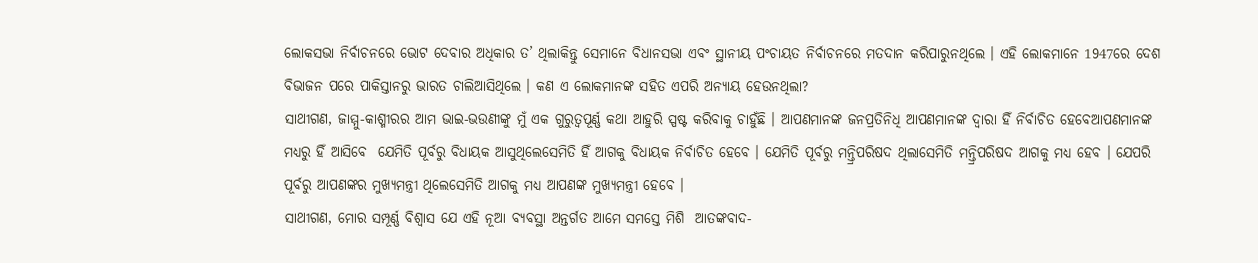ଲୋକସଭା ନିର୍ବାଚନରେ ଭୋଟ ଦେବାର ଅଧିକାର ତ’ ଥିଲାକିନ୍ତୁ ସେମାନେ ବିଧାନସଭା ଏବଂ ସ୍ଥାନୀୟ ପଂଚାୟତ ନିର୍ବାଚନରେ ମତଦାନ କରିପାରୁନଥିଲେ । ଏହି ଲୋକମାନେ 1947ରେ ଦେଶ ବିଭାଜନ ପରେ ପାକିସ୍ତାନରୁ ଭାରତ ଚାଲିଆସିଥିଲେ । କଣ ଏ ଲୋକମାନଙ୍କ ସହିତ ଏପରି ଅନ୍ୟାୟ ହେଉନଥିଲା?
ସାଥୀଗଣ, ଜାମ୍ମୁ-କାଶ୍ମୀରର ଆମ ଭାଇ-ଭଉଣୀଙ୍କୁ ମୁଁ ଏକ ଗୁରୁତ୍ୱପୂର୍ଣ୍ଣ କଥା ଆହୁରି ସ୍ପଷ୍ଟ କରିବାକୁ ଚାହୁଁଛି । ଆପଣମାନଙ୍କ ଜନପ୍ରତିନିଧି ଆପଣମାନଙ୍କ ଦ୍ୱାରା ହିଁ ନିର୍ବାଚିତ ହେବେଆପଣମାନଙ୍କ ମଧ୍ୟରୁ ହିଁ ଆସିବେ  ଯେମିତି ପୂର୍ବରୁ ବିଧାୟକ ଆସୁଥିଲେସେମିତି ହିଁ ଆଗକୁ ବିଧାୟକ ନିର୍ବାଚିତ ହେବେ । ଯେମିତି ପୂର୍ବରୁ ମନ୍ତ୍ରିପରିଷଦ ଥିଲାସେମିତି ମନ୍ତ୍ରିପରିଷଦ ଆଗକୁ ମଧ୍ୟ ହେବ । ଯେପରି ପୂର୍ବରୁ ଆପଣଙ୍କର ମୁଖ୍ୟମନ୍ତ୍ରୀ ଥିଲେସେମିତି ଆଗକୁ ମଧ୍ୟ ଆପଣଙ୍କ ମୁଖ୍ୟମନ୍ତ୍ରୀ ହେବେ ।
ସାଥୀଗଣ, ମୋର ସମ୍ପୂର୍ଣ୍ଣ ବିଶ୍ୱାସ ଯେ ଏହି ନୂଆ ବ୍ୟବସ୍ଥା ଅନ୍ତର୍ଗତ ଆମେ ସମସ୍ତେ ମିଶି  ଆତଙ୍କବାଦ-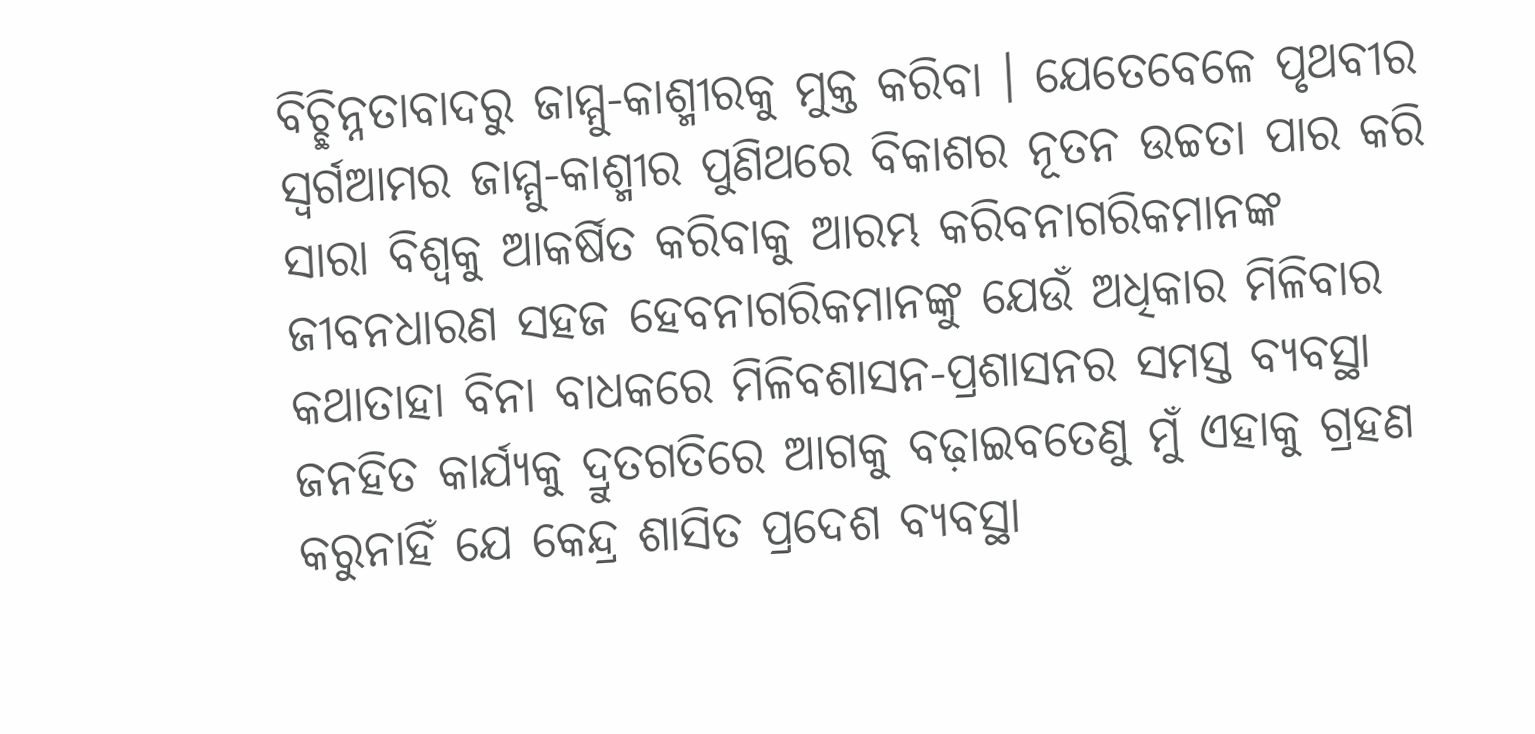ବିଚ୍ଛିନ୍ନତାବାଦରୁ ଜାମ୍ମୁ-କାଶ୍ମୀରକୁ ମୁକ୍ତ କରିବା । ଯେତେବେଳେ ପୃଥବୀର ସ୍ୱର୍ଗଆମର ଜାମ୍ମୁ-କାଶ୍ମୀର ପୁଣିଥରେ ବିକାଶର ନୂତନ ଉଚ୍ଚତା ପାର କରି ସାରା ବିଶ୍ୱକୁ ଆକର୍ଷିତ କରିବାକୁ ଆରମ୍ଭ କରିବନାଗରିକମାନଙ୍କ ଜୀବନଧାରଣ ସହଜ ହେବନାଗରିକମାନଙ୍କୁ ଯେଉଁ ଅଧିକାର ମିଳିବାର କଥାତାହା ବିନା ବାଧକରେ ମିଳିବଶାସନ-ପ୍ରଶାସନର ସମସ୍ତ ବ୍ୟବସ୍ଥା ଜନହିତ କାର୍ଯ୍ୟକୁ ଦ୍ରୁତଗତିରେ ଆଗକୁ ବଢ଼ାଇବତେଣୁ ମୁଁ ଏହାକୁ ଗ୍ରହଣ କରୁନାହିଁ ଯେ କେନ୍ଦ୍ର ଶାସିତ ପ୍ରଦେଶ ବ୍ୟବସ୍ଥା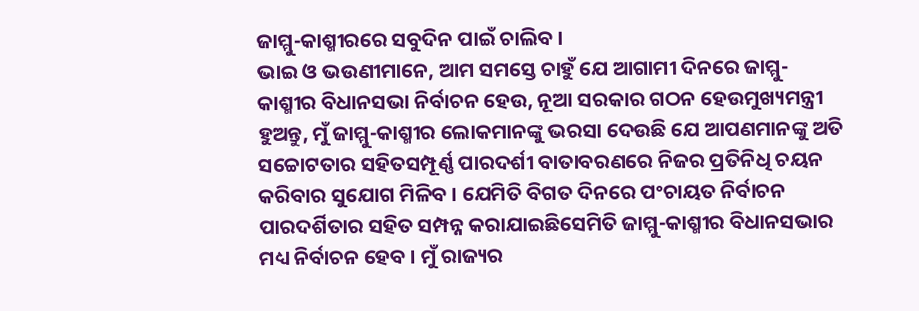ଜାମ୍ମୁ-କାଶ୍ମୀରରେ ସବୁଦିନ ପାଇଁ ଚାଲିବ ।
ଭାଇ ଓ ଭଉଣୀମାନେ, ଆମ ସମସ୍ତେ ଚାହୁଁ ଯେ ଆଗାମୀ ଦିନରେ ଜାମ୍ମୁ-କାଶ୍ମୀର ବିଧାନସଭା ନିର୍ବାଚନ ହେଉ, ନୂଆ ସରକାର ଗଠନ ହେଉମୁଖ୍ୟମନ୍ତ୍ରୀ ହୁଅନ୍ତୁ, ମୁଁ ଜାମ୍ମୁ-କାଶ୍ମୀର ଲୋକମାନଙ୍କୁ ଭରସା ଦେଉଛି ଯେ ଆପଣମାନଙ୍କୁ ଅତି ସଚ୍ଚୋଟତାର ସହିତସମ୍ପୂର୍ଣ୍ଣ ପାରଦର୍ଶୀ ବାତାବରଣରେ ନିଜର ପ୍ରତିନିଧି ଚୟନ କରିବାର ସୁଯୋଗ ମିଳିବ । ଯେମିତି ବିଗତ ଦିନରେ ପଂଚାୟତ ନିର୍ବାଚନ ପାରଦର୍ଶିତାର ସହିତ ସମ୍ପନ୍ନ କରାଯାଇଛିସେମିତି ଜାମ୍ମୁ-କାଶ୍ମୀର ବିଧାନସଭାର ମଧ୍ୟ ନିର୍ବାଚନ ହେବ । ମୁଁ ରାଜ୍ୟର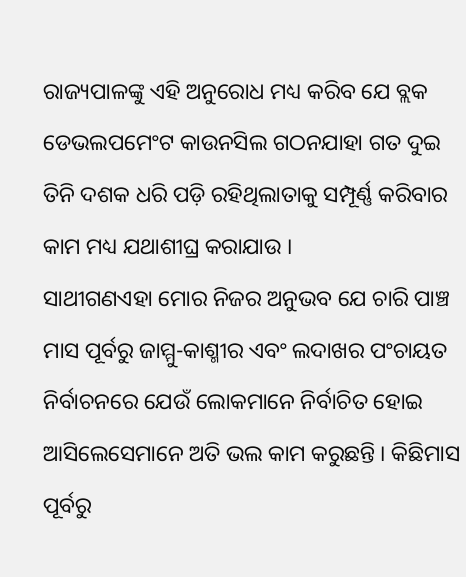ରାଜ୍ୟପାଳଙ୍କୁ ଏହି ଅନୁରୋଧ ମଧ୍ୟ କରିବ ଯେ ବ୍ଲକ ଡେଭଲପମେଂଟ କାଉନସିଲ ଗଠନଯାହା ଗତ ଦୁଇ ତିନି ଦଶକ ଧରି ପଡ଼ି ରହିଥିଲାତାକୁ ସମ୍ପୂର୍ଣ୍ଣ କରିବାର କାମ ମଧ୍ୟ ଯଥାଶୀଘ୍ର କରାଯାଉ ।
ସାଥୀଗଣଏହା ମୋର ନିଜର ଅନୁଭବ ଯେ ଚାରି ପାଞ୍ଚ ମାସ ପୂର୍ବରୁ ଜାମ୍ମୁ-କାଶ୍ମୀର ଏବଂ ଲଦାଖର ପଂଚାୟତ ନିର୍ବାଚନରେ ଯେଉଁ ଲୋକମାନେ ନିର୍ବାଚିତ ହୋଇ ଆସିଲେସେମାନେ ଅତି ଭଲ କାମ କରୁଛନ୍ତି । କିଛିମାସ ପୂର୍ବରୁ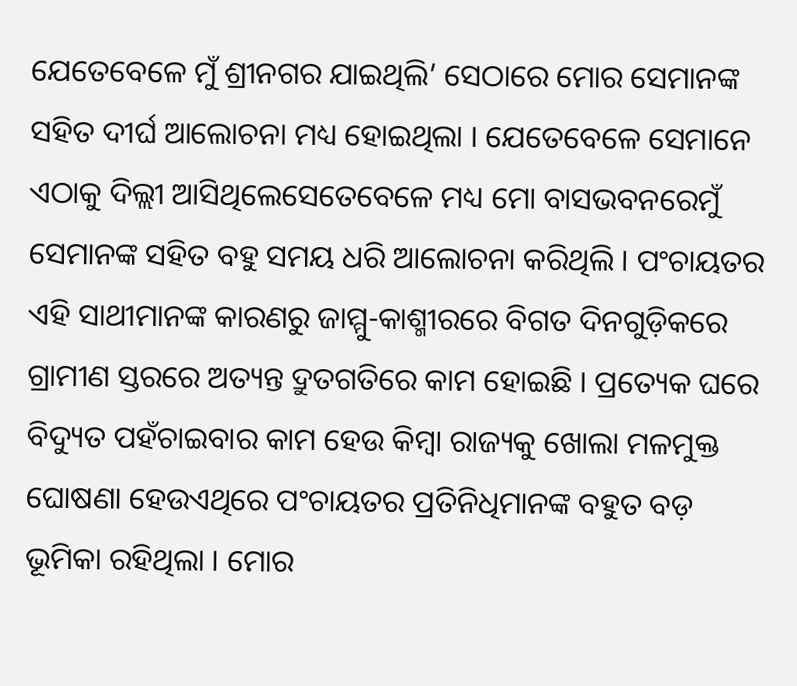ଯେତେବେଳେ ମୁଁ ଶ୍ରୀନଗର ଯାଇଥିଲି’ ସେଠାରେ ମୋର ସେମାନଙ୍କ ସହିତ ଦୀର୍ଘ ଆଲୋଚନା ମଧ୍ୟ ହୋଇଥିଲା । ଯେତେବେଳେ ସେମାନେ ଏଠାକୁ ଦିଲ୍ଲୀ ଆସିଥିଲେସେତେବେଳେ ମଧ୍ୟ ମୋ ବାସଭବନରେମୁଁ ସେମାନଙ୍କ ସହିତ ବହୁ ସମୟ ଧରି ଆଲୋଚନା କରିଥିଲି । ପଂଚାୟତର ଏହି ସାଥୀମାନଙ୍କ କାରଣରୁ ଜାମ୍ମୁ-କାଶ୍ମୀରରେ ବିଗତ ଦିନଗୁଡ଼ିକରେ ଗ୍ରାମୀଣ ସ୍ତରରେ ଅତ୍ୟନ୍ତ ଦ୍ରୁତଗତିରେ କାମ ହୋଇଛି । ପ୍ରତ୍ୟେକ ଘରେ ବିଦ୍ୟୁତ ପହଁଚାଇବାର କାମ ହେଉ କିମ୍ବା ରାଜ୍ୟକୁ ଖୋଲା ମଳମୁକ୍ତ ଘୋଷଣା ହେଉଏଥିରେ ପଂଚାୟତର ପ୍ରତିନିଧିମାନଙ୍କ ବହୁତ ବଡ଼ ଭୂମିକା ରହିଥିଲା । ମୋର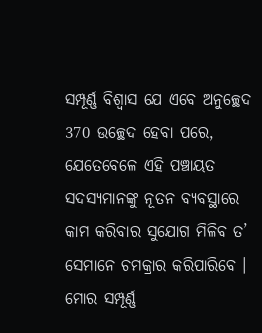ସମ୍ପୂର୍ଣ୍ଣ ବିଶ୍ୱାସ ଯେ ଏବେ ଅନୁଚ୍ଛେଦ 370 ଉଚ୍ଛେଦ ହେବା ପରେ, ଯେତେବେଳେ ଏହି ପଞ୍ଚାୟତ ସଦସ୍ୟମାନଙ୍କୁ ନୂତନ ବ୍ୟବସ୍ଥାରେ କାମ କରିବାର ସୁଯୋଗ ମିଳିବ ତ’ ସେମାନେ ଚମକ୍ରାର କରିପାରିବେ । ମୋର ସମ୍ପୂର୍ଣ୍ଣ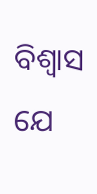ବିଶ୍ୱାସ ଯେ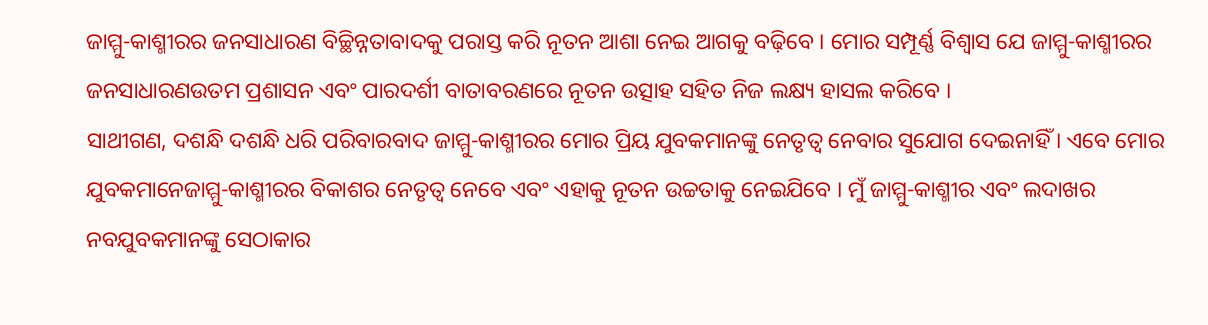ଜାମ୍ମୁ-କାଶ୍ମୀରର ଜନସାଧାରଣ ବିଚ୍ଛିନ୍ନତାବାଦକୁ ପରାସ୍ତ କରି ନୂତନ ଆଶା ନେଇ ଆଗକୁ ବଢ଼ିବେ । ମୋର ସମ୍ପୂର୍ଣ୍ଣ ବିଶ୍ୱାସ ଯେ ଜାମ୍ମୁ-କାଶ୍ମୀରର ଜନସାଧାରଣଉତମ ପ୍ରଶାସନ ଏବଂ ପାରଦର୍ଶୀ ବାତାବରଣରେ ନୂତନ ଉତ୍ସାହ ସହିତ ନିଜ ଲକ୍ଷ୍ୟ ହାସଲ କରିବେ ।
ସାଥୀଗଣ, ଦଶନ୍ଧି ଦଶନ୍ଧି ଧରି ପରିବାରବାଦ ଜାମ୍ମୁ-କାଶ୍ମୀରର ମୋର ପ୍ରିୟ ଯୁବକମାନଙ୍କୁ ନେତୃତ୍ୱ ନେବାର ସୁଯୋଗ ଦେଇନାହିଁ । ଏବେ ମୋର ଯୁବକମାନେଜାମ୍ମୁ-କାଶ୍ମୀରର ବିକାଶର ନେତୃତ୍ୱ ନେବେ ଏବଂ ଏହାକୁ ନୂତନ ଉଚ୍ଚତାକୁ ନେଇଯିବେ । ମୁଁ ଜାମ୍ମୁ-କାଶ୍ମୀର ଏବଂ ଲଦାଖର ନବଯୁବକମାନଙ୍କୁ ସେଠାକାର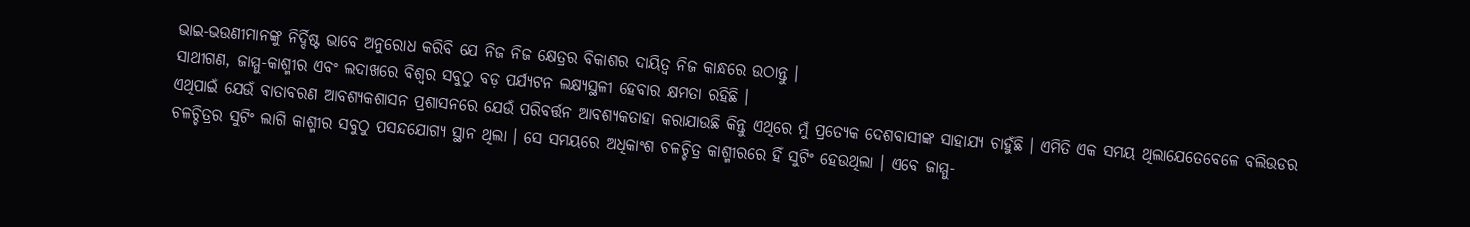ଭାଇ-ଭଉଣୀମାନଙ୍କୁ ନିର୍ଦ୍ଦିଷ୍ଟ ଭାବେ ଅନୁରୋଧ କରିବି ଯେ ନିଜ ନିଜ କ୍ଷେତ୍ରର ବିକାଶର ଦାୟିତ୍ୱ ନିଜ କାନ୍ଧରେ ଉଠାନ୍ତୁ ।
ସାଥୀଗଣ, ଜାମ୍ମୁ-କାଶ୍ମୀର ଏବଂ ଲଦାଖରେ ବିଶ୍ୱର ସବୁଠୁ ବଡ଼ ପର୍ଯ୍ୟଟନ ଲକ୍ଷ୍ୟସ୍ଥଳୀ ହେବାର କ୍ଷମତା ରହିଛି ।
ଏଥିପାଇଁ ଯେଉଁ ବାତାବରଣ ଆବଶ୍ୟକଶାସନ ପ୍ରଶାସନରେ ଯେଉଁ ପରିବର୍ତ୍ତନ ଆବଶ୍ୟକତାହା କରାଯାଉଛି କିନ୍ତୁ ଏଥିରେ ମୁଁ ପ୍ରତ୍ୟେକ ଦେଶବାସୀଙ୍କ ସାହାଯ୍ୟ ଚାହୁଁଛି । ଏମିତି ଏକ ସମୟ ଥିଲାଯେତେବେଳେ ବଲିଉଡର ଚଳଚ୍ଚିତ୍ରର ସୁଟିଂ ଲାଗି କାଶ୍ମୀର ସବୁଠୁ ପସନ୍ଦଯୋଗ୍ୟ ସ୍ଥାନ ଥିଲା । ସେ ସମୟରେ ଅଧିକାଂଶ ଚଳଚ୍ଚିତ୍ର କାଶ୍ମୀରରେ ହିଁ ସୁଟିଂ ହେଉଥିଲା । ଏବେ ଜାମ୍ମୁ-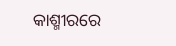କାଶ୍ମୀରରେ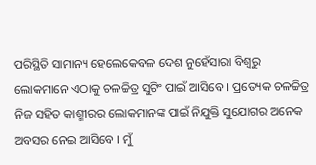ପରିସ୍ଥିତି ସାମାନ୍ୟ ହେଲେକେବଳ ଦେଶ ନୁହେଁସାରା ବିଶ୍ୱରୁ ଲୋକମାନେ ଏଠାକୁ ଚଳଚ୍ଚିତ୍ର ସୁଟିଂ ପାଇଁ ଆସିବେ । ପ୍ରତ୍ୟେକ ଚଳଚ୍ଚିତ୍ର ନିଜ ସହିତ କାଶ୍ମୀରର ଲୋକମାନଙ୍କ ପାଇଁ ନିଯୁକ୍ତି ସୁଯୋଗର ଅନେକ ଅବସର ନେଇ ଆସିବେ । ମୁଁ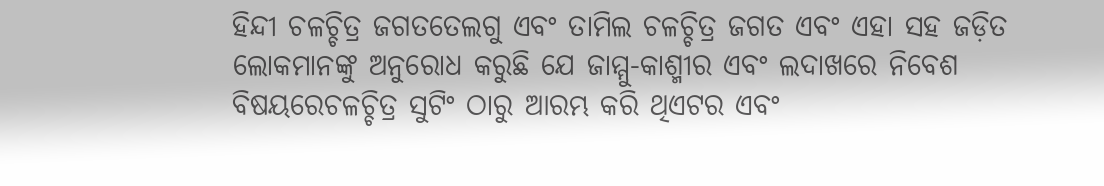ହିନ୍ଦୀ ଚଳଚ୍ଚିତ୍ର ଜଗତତେଲଗୁ ଏବଂ ତାମିଲ ଚଳଚ୍ଚିତ୍ର ଜଗତ ଏବଂ ଏହା ସହ ଜଡ଼ିତ ଲୋକମାନଙ୍କୁ ଅନୁରୋଧ କରୁଛି ଯେ ଜାମ୍ମୁ-କାଶ୍ମୀର ଏବଂ ଲଦାଖରେ ନିବେଶ ବିଷୟରେଚଳଚ୍ଚିତ୍ର ସୁଟିଂ ଠାରୁ ଆରମ୍ଭ କରି ଥିଏଟର ଏବଂ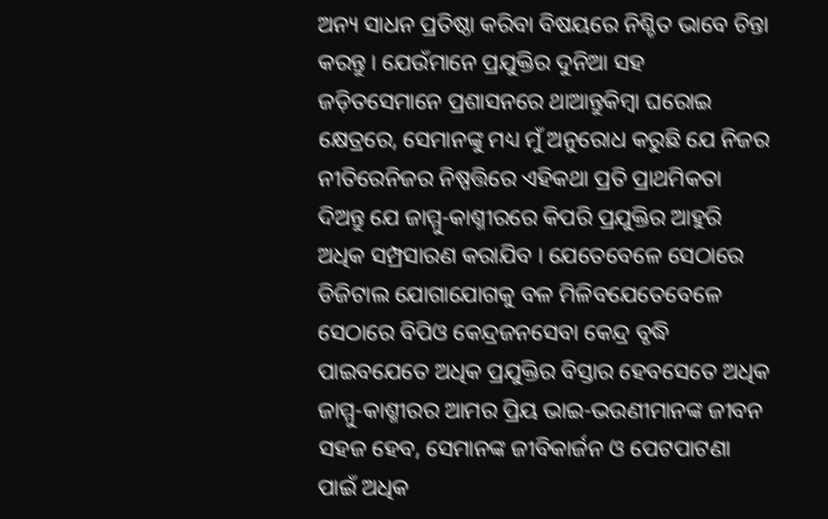ଅନ୍ୟ ସାଧନ ପ୍ରତିଷ୍ଠା କରିବା ବିଷୟରେ ନିଶ୍ଚିତ ଭାବେ ଚିନ୍ତା କରନ୍ତୁ । ଯେଉଁମାନେ ପ୍ରଯୁକ୍ତିର ଦୁନିଆ ସହ ଜଡ଼ିତସେମାନେ ପ୍ରଶାସନରେ ଥାଆନ୍ତୁକିମ୍ବା ଘରୋଇ କ୍ଷେତ୍ରରେ, ସେମାନଙ୍କୁ ମଧ୍ୟ ମୁଁ ଅନୁରୋଧ କରୁଛି ଯେ ନିଜର ନୀତିରେନିଜର ନିଷ୍ପତ୍ତିରେ ଏହିକଥା ପ୍ରତି ପ୍ରାଥମିକତା ଦିଅନ୍ତୁ ଯେ ଜାମ୍ମୁ-କାଶ୍ମୀରରେ କିପରି ପ୍ରଯୁକ୍ତିର ଆହୁରି ଅଧିକ ସମ୍ପ୍ରସାରଣ କରାଯିବ । ଯେତେବେଳେ ସେଠାରେ ଡିଜିଟାଲ ଯୋଗାଯୋଗକୁ ବଳ ମିଳିବଯେତେବେଳେ ସେଠାରେ ବିପିଓ କେନ୍ଦ୍ରଜନସେବା କେନ୍ଦ୍ର ବୃଦ୍ଧି ପାଇବଯେତେ ଅଧିକ ପ୍ରଯୁକ୍ତିର ବିସ୍ତାର ହେବସେତେ ଅଧିକ ଜାମ୍ମୁ-କାଶ୍ମୀରର ଆମର ପ୍ରିୟ ଭାଇ-ଭଉଣୀମାନଙ୍କ ଜୀବନ ସହଜ ହେବ, ସେମାନଙ୍କ ଜୀବିକାର୍ଜନ ଓ ପେଟପାଟଣା ପାଇଁ ଅଧିକ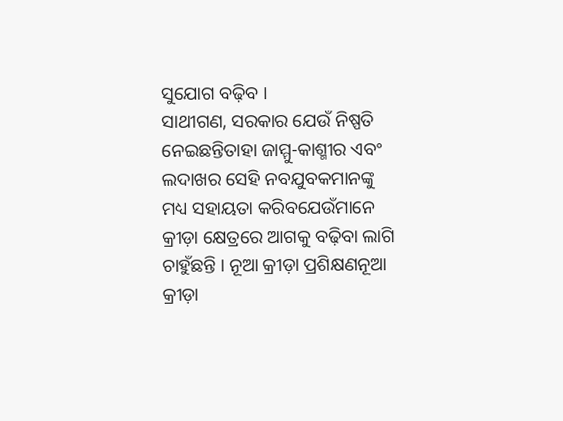ସୁଯୋଗ ବଢ଼ିବ ।
ସାଥୀଗଣ, ସରକାର ଯେଉଁ ନିଷ୍ପତି ନେଇଛନ୍ତିତାହା ଜାମ୍ମୁ-କାଶ୍ମୀର ଏବଂ ଲଦାଖର ସେହି ନବଯୁବକମାନଙ୍କୁ ମଧ୍ୟ ସହାୟତା କରିବଯେଉଁମାନେ କ୍ରୀଡ଼ା କ୍ଷେତ୍ରରେ ଆଗକୁ ବଢ଼ିବା ଲାଗି ଚାହୁଁଛନ୍ତି । ନୂଆ କ୍ରୀଡ଼ା ପ୍ରଶିକ୍ଷଣନୂଆ କ୍ରୀଡ଼ା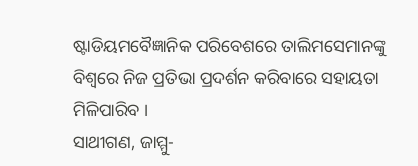ଷ୍ଟାଡିୟମବୈଜ୍ଞାନିକ ପରିବେଶରେ ତାଲିମସେମାନଙ୍କୁ ବିଶ୍ୱରେ ନିଜ ପ୍ରତିଭା ପ୍ରଦର୍ଶନ କରିବାରେ ସହାୟତା ମିଳିପାରିବ ।
ସାଥୀଗଣ, ଜାମ୍ମୁ-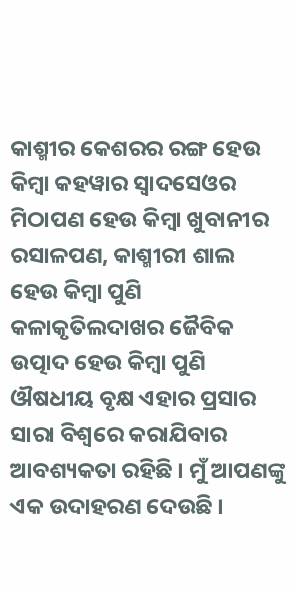କାଶ୍ମୀର କେଶରର ରଙ୍ଗ ହେଉ କିମ୍ବା କହୱାର ସ୍ୱାଦସେଓର ମିଠାପଣ ହେଉ କିମ୍ବା ଖୁବାନୀର ରସାଳପଣ, କାଶ୍ମୀରୀ ଶାଲ ହେଉ କିମ୍ବା ପୁଣି କଳାକୃତିଲଦାଖର ଜୈବିକ ଉତ୍ପାଦ ହେଉ କିମ୍ବା ପୁଣି ଔଷଧୀୟ ବୃକ୍ଷ ଏହାର ପ୍ରସାର ସାରା ବିଶ୍ୱରେ କରାଯିବାର ଆବଶ୍ୟକତା ରହିଛି । ମୁଁ ଆପଣଙ୍କୁ ଏକ ଉଦାହରଣ ଦେଉଛି ।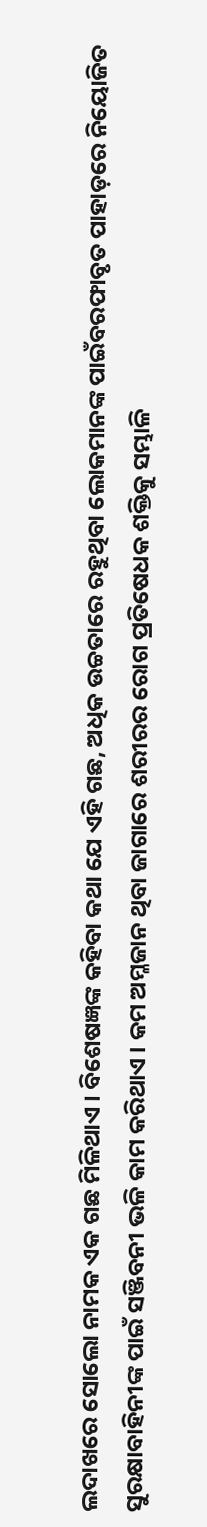ଲଦାଖରେ ସୋଲୋ ନାମକ ଏକ ଗଛ ମିଳିଥାଏ । ବିଶେଷଜ୍ଞଙ୍କ କହିବା କଥା ଯେ ଏହି ଗଛ, ଅଧିକ ଉଚ୍ଚତାରେ ରହୁଥିବା ଲୋକମାନଙ୍କ ପାଇଁବରଫାବୃତ ପାହାଡ଼ରେ ନିୟୋଜିତ ସୁରକ୍ଷାବାହିନୀଙ୍କ ପାଇଁ ସଞ୍ଜିବନୀ ଭଳି କାମ କରିଥାଏ । କମ ଅମ୍ଳଜାନ ଥିବା ଜାଗାରେ ଶରୀରର ରୋଗ ପ୍ରତିଷେଧକ ଶକ୍ତିକୁ ସମ୍ଭାଳି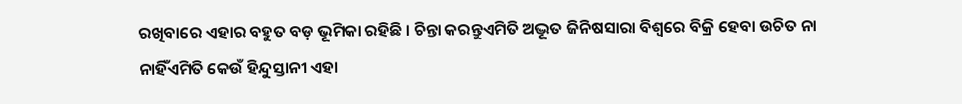ରଖିବାରେ ଏହାର ବହୁତ ବଡ଼ ଭୂମିକା ରହିଛି । ଚିନ୍ତା କରନ୍ତୁଏମିତି ଅଦ୍ଭୂତ ଜିନିଷସାରା ବିଶ୍ୱରେ ବିକ୍ରି ହେବା ଉଚିତ ନା ନାହିଁଏମିତି କେଉଁ ହିନ୍ଦୁସ୍ତାନୀ ଏହା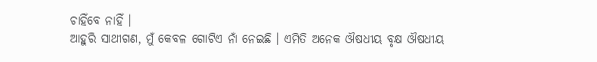ଚାହିଁବେ ନାହିଁ ।
ଆହୁରି ସାଥୀଗଣ, ମୁଁ କେବଳ ଗୋଟିଏ ନାଁ ନେଇଛି । ଏମିତି ଅନେକ ଔଷଧୀୟ ବୃକ୍ଷ ଔଷଧୀୟ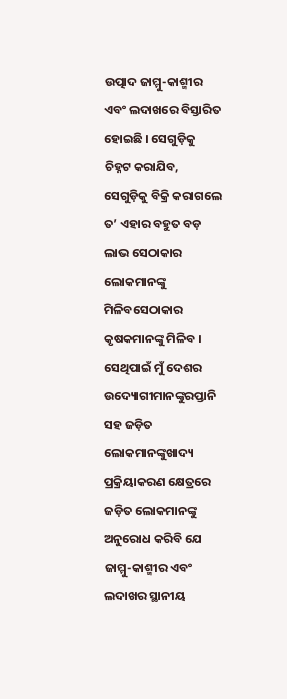ଉତ୍ପାଦ ଜାମ୍ମୁ-କାଶ୍ମୀର ଏବଂ ଲଦାଖରେ ବିସ୍ତାରିତ ହୋଇଛି । ସେଗୁଡ଼ିକୁ ଚିହ୍ନଟ କରାଯିବ, ସେଗୁଡ଼ିକୁ ବିକ୍ରି କରାଗଲେ ତ’ ଏହାର ବହୁତ ବଡ଼ ଲାଭ ସେଠାକାର ଲୋକମାନଙ୍କୁ ମିଳିବସେଠାକାର କୃଷକମାନଙ୍କୁ ମିଳିବ । ସେଥିପାଇଁ ମୁଁ ଦେଶର ଉଦ୍ୟୋଗୀମାନଙ୍କୁରପ୍ତାନି ସହ ଜଡ଼ିତ ଲୋକମାନଙ୍କୁଖାଦ୍ୟ ପ୍ରକ୍ରିୟାକରଣ କ୍ଷେତ୍ରରେ ଜଡ଼ିତ ଲୋକମାନଙ୍କୁ ଅନୁରୋଧ କରିବି ଯେ ଜାମ୍ମୁ-କାଶ୍ମୀର ଏବଂ ଲଦାଖର ସ୍ଥାନୀୟ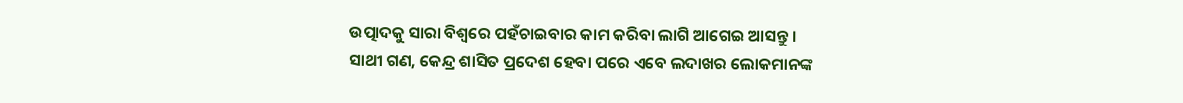ଉତ୍ପାଦକୁ ସାରା ବିଶ୍ୱରେ ପହଁଚାଇବାର କାମ କରିବା ଲାଗି ଆଗେଇ ଆସନ୍ତୁ ।
ସାଥୀ ଗଣ, କେନ୍ଦ୍ର ଶାସିତ ପ୍ରଦେଶ ହେବା ପରେ ଏବେ ଲଦାଖର ଲୋକମାନଙ୍କ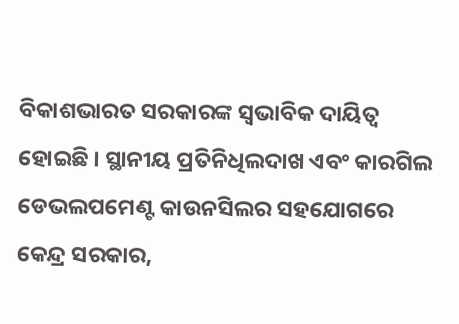ବିକାଶଭାରତ ସରକାରଙ୍କ ସ୍ୱଭାବିକ ଦାୟିତ୍ୱ ହୋଇଛି । ସ୍ଥାନୀୟ ପ୍ରତିନିଧିଲଦାଖ ଏବଂ କାରଗିଲ ଡେଭଲପମେଣ୍ଟ କାଉନସିଲର ସହଯୋଗରେ କେନ୍ଦ୍ର ସରକାର,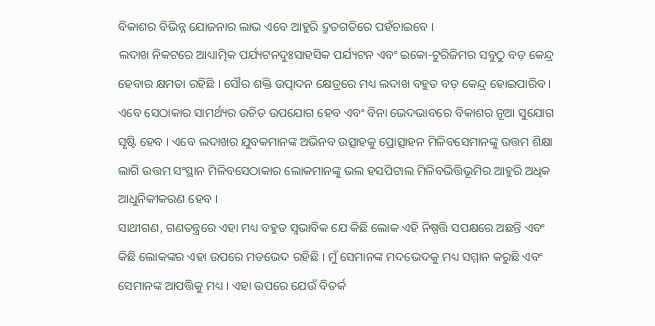ବିକାଶର ବିଭିନ୍ନ ଯୋଜନାର ଲାଭ ଏବେ ଆହୁରି ଦ୍ରୁତଗତିରେ ପହଁଚାଇବେ ।
ଲଦାଖ ନିକଟରେ ଆଧ୍ୟାତ୍ମିକ ପର୍ଯ୍ୟଟନଦୁଃସାହସିକ ପର୍ଯ୍ୟଟନ ଏବଂ ଇକୋ-ଟୁରିଜିମର ସବୁଠୁ ବଡ଼ କେନ୍ଦ୍ର ହେବାର କ୍ଷମତା ରହିଛି । ସୌର ଶକ୍ତି ଉତ୍ପାଦନ କ୍ଷେତ୍ରରେ ମଧ୍ୟ ଲଦାଖ ବହୁତ ବଡ଼ କେନ୍ଦ୍ର ହୋଇପାରିବ । ଏବେ ସେଠାକାର ସାମର୍ଥ୍ୟର ଉଚିତ ଉପଯୋଗ ହେବ ଏବଂ ବିନା ଭେଦଭାବରେ ବିକାଶର ନୂଆ ସୁଯୋଗ ସୃଷ୍ଟି ହେବ । ଏବେ ଲଦାଖର ଯୁବକମାନଙ୍କ ଅଭିନବ ଉତ୍ସାହକୁ ପ୍ରୋତ୍ସାହନ ମିଳିବସେମାନଙ୍କୁ ଉତ୍ତମ ଶିକ୍ଷା ଲାଗି ଉତ୍ତମ ସଂସ୍ଥାନ ମିଳିବସେଠାକାର ଲୋକମାନଙ୍କୁ ଭଲ ହସପିଟାଲ ମିଳିବଭିତ୍ତିଭୂମିର ଆହୁରି ଅଧିକ ଆଧୁନିକୀକରଣ ହେବ ।
ସାଥୀଗଣ, ଗଣତନ୍ତ୍ରରେ ଏହା ମଧ୍ୟ ବହୁତ ସ୍ୱଭାବିକ ଯେ କିଛି ଲୋକ ଏହି ନିଷ୍ପତ୍ତି ସପକ୍ଷରେ ଅଛନ୍ତି ଏବଂ କିଛି ଲୋକଙ୍କର ଏହା ଉପରେ ମତଭେଦ ରହିଛି । ମୁଁ ସେମାନଙ୍କ ମଦଭେଦକୁ ମଧ୍ୟ ସମ୍ମାନ କରୁଛି ଏବଂ ସେମାନଙ୍କ ଆପତ୍ତିକୁ ମଧ୍ୟ । ଏହା ଉପରେ ଯେଉଁ ବିତର୍କ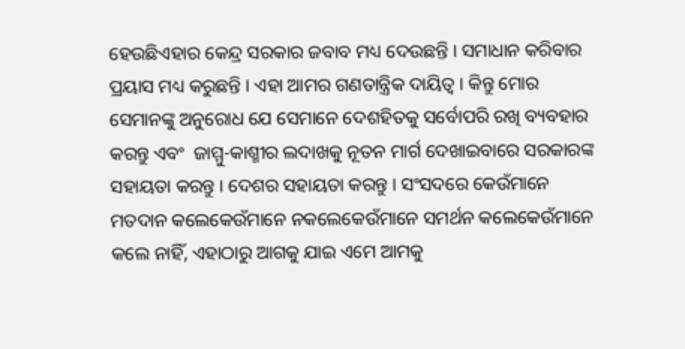ହେଉଛିଏହାର କେନ୍ଦ୍ର ସରକାର ଜବାବ ମଧ୍ୟ ଦେଉଛନ୍ତି । ସମାଧାନ କରିବାର ପ୍ରୟାସ ମଧ୍ୟ କରୁଛନ୍ତି । ଏହା ଆମର ଗଣତାନ୍ତ୍ରିକ ଦାୟିତ୍ୱ । କିନ୍ତୁ ମୋର ସେମାନଙ୍କୁ ଅନୁରୋଧ ଯେ ସେମାନେ ଦେଶହିତକୁ ସର୍ବୋପରି ରଖି ବ୍ୟବହାର କରନ୍ତୁ ଏବଂ  ଜାମ୍ମୁ-କାଶ୍ମୀର ଲଦାଖକୁ ନୂତନ ମାର୍ଗ ଦେଖାଇବାରେ ସରକାରଙ୍କ ସହାୟତା କରନ୍ତୁ । ଦେଶର ସହାୟତା କରନ୍ତୁ । ସଂସଦରେ କେଉଁମାନେ ମତଦାନ କଲେକେଉଁମାନେ ନକଲେକେଉଁମାନେ ସମର୍ଥନ କଲେକେଉଁମାନେ କଲେ ନାହିଁ, ଏହାଠାରୁ ଆଗକୁ ଯାଇ ଏମେ ଆମକୁ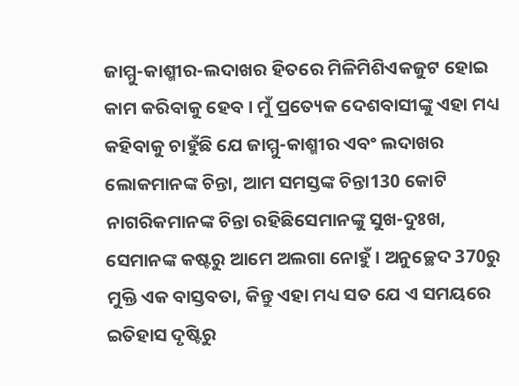ଜାମ୍ମୁ-କାଶ୍ମୀର-ଲଦାଖର ହିତରେ ମିଳିମିଶିଏକଜୁଟ ହୋଇ କାମ କରିବାକୁ ହେବ । ମୁଁ ପ୍ରତ୍ୟେକ ଦେଶବାସୀଙ୍କୁ ଏହା ମଧ୍ୟ କହିବାକୁ ଚାହୁଁଛି ଯେ ଜାମ୍ମୁ-କାଶ୍ମୀର ଏବଂ ଲଦାଖର ଲୋକମାନଙ୍କ ଚିନ୍ତା, ଆମ ସମସ୍ତଙ୍କ ଚିନ୍ତା130 କୋଟି ନାଗରିକମାନଙ୍କ ଚିନ୍ତା ରହିଛିସେମାନଙ୍କୁ ସୁଖ-ଦୁଃଖ, ସେମାନଙ୍କ କଷ୍ଟରୁ ଆମେ ଅଲଗା ନୋହୁଁ । ଅନୁଚ୍ଛେଦ 370ରୁ ମୁକ୍ତି ଏକ ବାସ୍ତବତା, କିନ୍ତୁ ଏହା ମଧ୍ୟ ସତ ଯେ ଏ ସମୟରେ ଇତିହାସ ଦୃଷ୍ଟିରୁ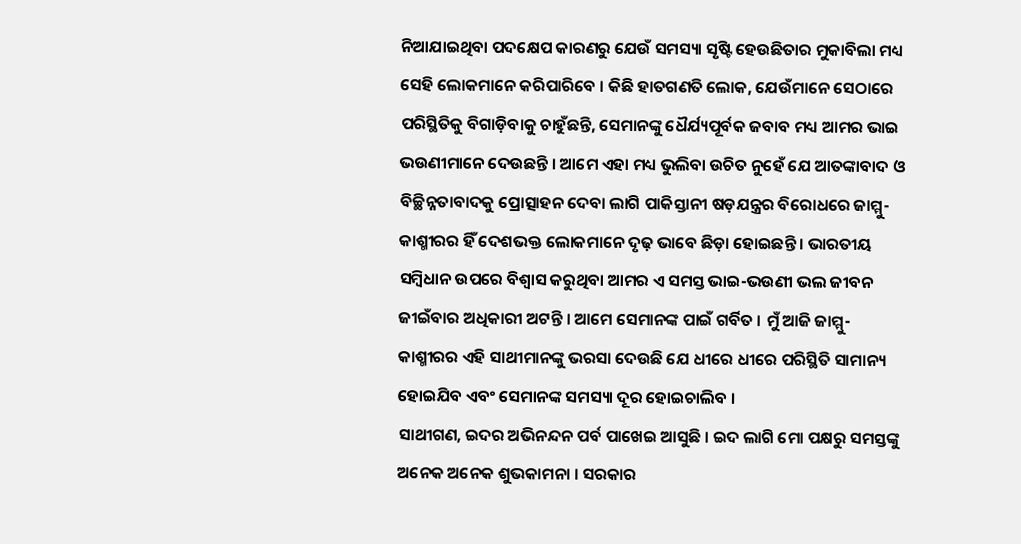ନିଆଯାଇଥିବା ପଦକ୍ଷେପ କାରଣରୁ ଯେଉଁ ସମସ୍ୟା ସୃଷ୍ଟି ହେଉଛିତାର ମୁକାବିଲା ମଧ୍ୟ ସେହି ଲୋକମାନେ କରିପାରିବେ । କିଛି ହାତଗଣତି ଲୋକ, ଯେଉଁମାନେ ସେଠାରେ ପରିସ୍ଥିତିକୁ ବିଗାଡ଼ିବାକୁ ଚାହୁଁଛନ୍ତି, ସେମାନଙ୍କୁ ଧୈର୍ଯ୍ୟପୂର୍ବକ ଜବାବ ମଧ୍ୟ ଆମର ଭାଇ ଭଉଣୀମାନେ ଦେଉଛନ୍ତି । ଆମେ ଏହା ମଧ୍ୟ ଭୁଲିବା ଉଚିତ ନୁହେଁ ଯେ ଆତଙ୍କାବାଦ ଓ ବିଚ୍ଛିନ୍ନତାବାଦକୁ ପ୍ରୋତ୍ସାହନ ଦେବା ଲାଗି ପାକିସ୍ତାନୀ ଷଡ଼ଯନ୍ତ୍ରର ବିରୋଧରେ ଜାମ୍ମୁ-କାଶ୍ମୀରର ହିଁ ଦେଶଭକ୍ତ ଲୋକମାନେ ଦୃଢ଼ ଭାବେ ଛିଡ଼ା ହୋଇଛନ୍ତି । ଭାରତୀୟ ସମ୍ବିଧାନ ଉପରେ ବିଶ୍ୱାସ କରୁଥିବା ଆମର ଏ ସମସ୍ତ ଭାଇ-ଭଉଣୀ ଭଲ ଜୀବନ ଜୀଇଁବାର ଅଧିକାରୀ ଅଟନ୍ତି । ଆମେ ସେମାନଙ୍କ ପାଇଁ ଗର୍ବିତ । ମୁଁ ଆଜି ଜାମ୍ମୁ-କାଶ୍ମୀରର ଏହି ସାଥୀମାନଙ୍କୁ ଭରସା ଦେଉଛି ଯେ ଧୀରେ ଧୀରେ ପରିସ୍ଥିତି ସାମାନ୍ୟ ହୋଇଯିବ ଏବଂ ସେମାନଙ୍କ ସମସ୍ୟା ଦୂର ହୋଇଚାଲିବ ।
ସାଥୀଗଣ, ଇଦର ଅଭିନନ୍ଦନ ପର୍ବ ପାଖେଇ ଆସୁଛି । ଇଦ ଲାଗି ମୋ ପକ୍ଷରୁ ସମସ୍ତଙ୍କୁ ଅନେକ ଅନେକ ଶୁଭକାମନା । ସରକାର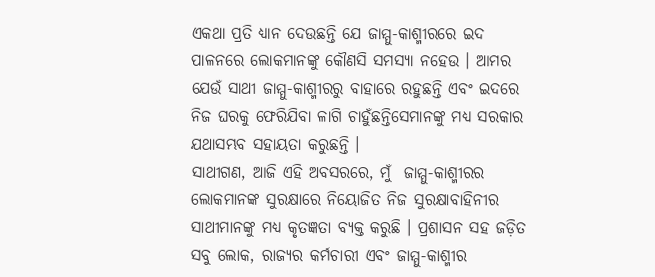ଏକଥା ପ୍ରତି ଧ୍ୟାନ ଦେଉଛନ୍ତି ଯେ ଜାମ୍ମୁ-କାଶ୍ମୀରରେ ଇଦ ପାଳନରେ ଲୋକମାନଙ୍କୁ କୌଣସି ସମସ୍ୟା ନହେଉ । ଆମର ଯେଉଁ ସାଥୀ ଜାମ୍ମୁ-କାଶ୍ମୀରରୁ ବାହାରେ ରହୁଛନ୍ତି ଏବଂ ଇଦରେ ନିଜ ଘରକୁ ଫେରିଯିବା ଳାଗି ଚାହୁଁଛନ୍ତିସେମାନଙ୍କୁ ମଧ୍ୟ ସରକାର ଯଥାସମ୍ଭବ ସହାୟତା କରୁଛନ୍ତି ।
ସାଥୀଗଣ, ଆଜି ଏହି ଅବସରରେ, ମୁଁ  ଜାମ୍ମୁ-କାଶ୍ମୀରର ଲୋକମାନଙ୍କ ସୁରକ୍ଷାରେ ନିୟୋଜିତ ନିଜ ସୁରକ୍ଷାବାହିନୀର ସାଥୀମାନଙ୍କୁ ମଧ୍ୟ କୃତଜ୍ଞତା ବ୍ୟକ୍ତ କରୁଛି । ପ୍ରଶାସନ ସହ ଜଡ଼ିତ ସବୁ ଲୋକ, ରାଜ୍ୟର କର୍ମଚାରୀ ଏବଂ ଜାମ୍ମୁ-କାଶ୍ମୀର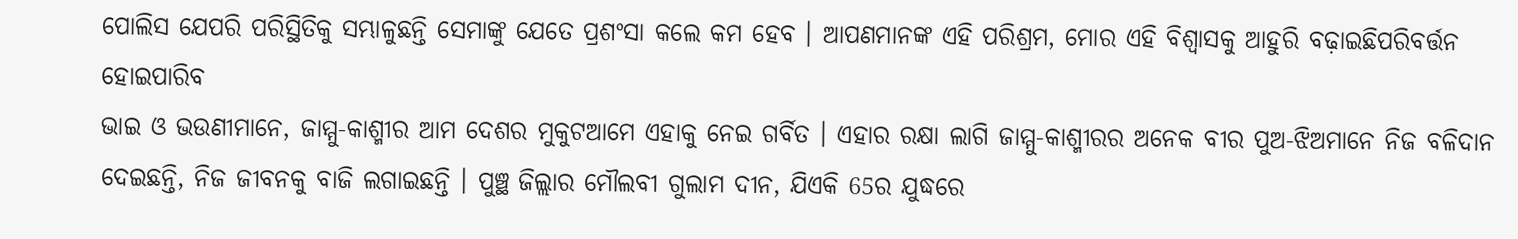ପୋଲିସ ଯେପରି ପରିସ୍ଥିତିକୁ ସମ୍ଭାଳୁଛନ୍ତି ସେମାଙ୍କୁ ଯେତେ ପ୍ରଶଂସା କଲେ କମ ହେବ । ଆପଣମାନଙ୍କ ଏହି ପରିଶ୍ରମ, ମୋର ଏହି ବିଶ୍ୱାସକୁ ଆହୁରି ବଢ଼ାଇଛିପରିବର୍ତ୍ତନ ହୋଇପାରିବ
ଭାଇ ଓ ଭଉଣୀମାନେ, ଜାମ୍ମୁ-କାଶ୍ମୀର ଆମ ଦେଶର ମୁକୁଟଆମେ ଏହାକୁ ନେଇ ଗର୍ବିତ । ଏହାର ରକ୍ଷା ଲାଗି ଜାମ୍ମୁ-କାଶ୍ମୀରର ଅନେକ ବୀର ପୁଅ-ଝିଅମାନେ ନିଜ ବଳିଦାନ ଦେଇଛନ୍ତି, ନିଜ ଜୀବନକୁ ବାଜି ଲଗାଇଛନ୍ତି । ପୁଞ୍ଛ ଜିଲ୍ଲାର ମୌଲବୀ ଗୁଲାମ ଦୀନ, ଯିଏକି 65ର ଯୁଦ୍ଧରେ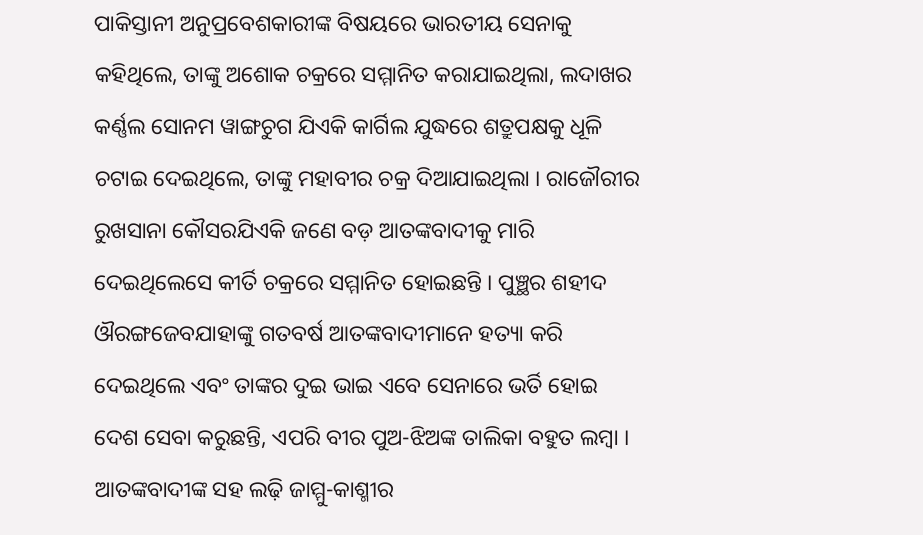ପାକିସ୍ତାନୀ ଅନୁପ୍ରବେଶକାରୀଙ୍କ ବିଷୟରେ ଭାରତୀୟ ସେନାକୁ କହିଥିଲେ, ତାଙ୍କୁ ଅଶୋକ ଚକ୍ରରେ ସମ୍ମାନିତ କରାଯାଇଥିଲା, ଲଦାଖର କର୍ଣ୍ଣଲ ସୋନମ ୱାଙ୍ଗଚୁଗ ଯିଏକି କାର୍ଗିଲ ଯୁଦ୍ଧରେ ଶତ୍ରୁପକ୍ଷକୁ ଧୂଳି ଚଟାଇ ଦେଇଥିଲେ, ତାଙ୍କୁ ମହାବୀର ଚକ୍ର ଦିଆଯାଇଥିଲା । ରାଜୌରୀର ରୁଖସାନା କୌସରଯିଏକି ଜଣେ ବଡ଼ ଆତଙ୍କବାଦୀକୁ ମାରି ଦେଇଥିଲେସେ କୀର୍ତି ଚକ୍ରରେ ସମ୍ମାନିତ ହୋଇଛନ୍ତି । ପୁଞ୍ଛର ଶହୀଦ ଔରଙ୍ଗଜେବଯାହାଙ୍କୁ ଗତବର୍ଷ ଆତଙ୍କବାଦୀମାନେ ହତ୍ୟା କରି ଦେଇଥିଲେ ଏବଂ ତାଙ୍କର ଦୁଇ ଭାଇ ଏବେ ସେନାରେ ଭର୍ତି ହୋଇ ଦେଶ ସେବା କରୁଛନ୍ତି, ଏପରି ବୀର ପୁଅ-ଝିଅଙ୍କ ତାଲିକା ବହୁତ ଲମ୍ବା । ଆତଙ୍କବାଦୀଙ୍କ ସହ ଲଢ଼ି ଜାମ୍ମୁ-କାଶ୍ମୀର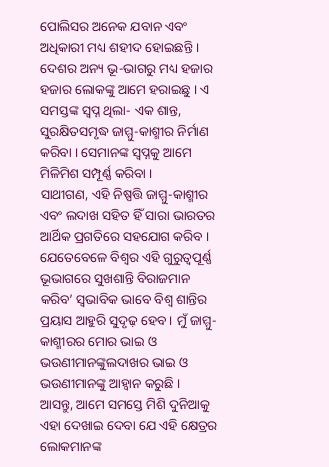ପୋଲିସର ଅନେକ ଯବାନ ଏବଂ ଅଧିକାରୀ ମଧ୍ୟ ଶହୀଦ ହୋଇଛନ୍ତି । ଦେଶର ଅନ୍ୟ ଭୂ-ଭାଗରୁ ମଧ୍ୟ ହଜାର ହଜାର ଲୋକଙ୍କୁ ଆମେ ହରାଇଛୁ । ଏ ସମସ୍ତଙ୍କ ସ୍ୱପ୍ନ ଥିଲା- ଏକ ଶାନ୍ତ, ସୁରକ୍ଷିତସମୃଦ୍ଧ ଜାମ୍ମୁ-କାଶ୍ମୀର ନିର୍ମାଣ କରିବା । ସେମାନଙ୍କ ସ୍ୱପ୍ନକୁ ଆମେ ମିଳିମିଶ ସମ୍ପୂର୍ଣ୍ଣ କରିବା ।
ସାଥୀଗଣ, ଏହି ନିଷ୍ପତ୍ତି ଜାମ୍ମୁ-କାଶ୍ମୀର ଏବଂ ଲଦାଖ ସହିତ ହିଁ ସାରା ଭାରତର ଆର୍ଥିକ ପ୍ରଗତିରେ ସହଯୋଗ କରିବ । ଯେତେବେଳେ ବିଶ୍ୱର ଏହି ଗୁରୁତ୍ୱପୂର୍ଣ୍ଣ ଭୂଭାଗରେ ସୁଖଶାନ୍ତି ବିରାଜମାନ କରିବ’ ସ୍ୱଭାବିକ ଭାବେ ବିଶ୍ୱ ଶାନ୍ତିର ପ୍ରୟାସ ଆହୁରି ସୁଦୃଢ଼ ହେବ । ମୁଁ ଜାମ୍ମୁ-କାଶ୍ମୀରର ମୋର ଭାଇ ଓ ଭଉଣୀମାନଙ୍କୁଲଦାଖର ଭାଇ ଓ ଭଉଣୀମାନଙ୍କୁ ଆହ୍ୱାନ କରୁଛି ।
ଆସନ୍ତୁ, ଆମେ ସମସ୍ତେ ମିଶି ଦୁନିଆକୁ ଏହା ଦେଖାଇ ଦେବା ଯେ ଏହି କ୍ଷେତ୍ରର ଲୋକମାନଙ୍କ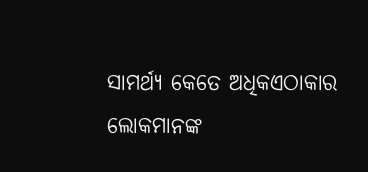ସାମର୍ଥ୍ୟ କେତେ ଅଧିକଏଠାକାର ଲୋକମାନଙ୍କ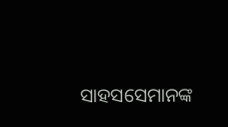ସାହସସେମାନଙ୍କ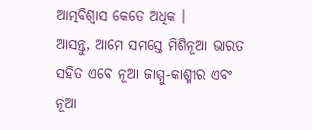ଆତ୍ମବିଶ୍ୱାସ କେତେ ଅଧିକ ।
ଆସନ୍ତୁ, ଆମେ ସମସ୍ତେ ମିଶିନୂଆ ଭାରତ ସହିତ ଏବେ ନୂଆ ଜାମ୍ମୁ-କାଶ୍ମୀର ଏବଂ ନୂଆ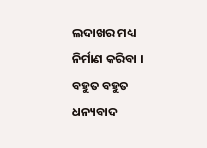ଲଦାଖର ମଧ୍ୟ ନିର୍ମାଣ କରିବା ।
ବହୁତ ବହୁତ ଧନ୍ୟବାଦ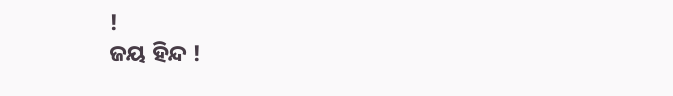!
ଜୟ ହିନ୍ଦ !